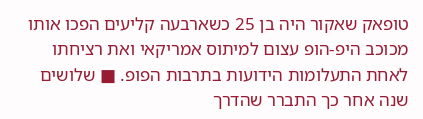טופאק שאקור היה בן 25 כשארבעה קליעים הפכו אותו מכוכב היפ-הופ עצום למיתוס אמריקאי ואת רציחתו לאחת התעלומות הידועות בתרבות הפופ. ■ שלושים שנה אחר כך התברר שהדרך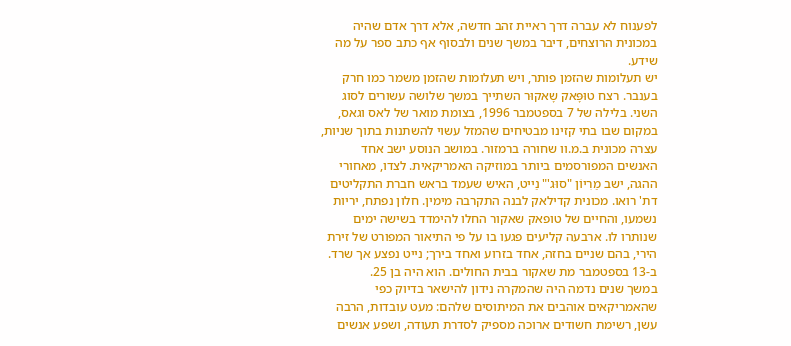לפענוח לא עברה דרך ראיית זהב חדשה, אלא דרך אדם שהיה במכונית הרוצחים, דיבר במשך שנים ולבסוף אף כתב ספר על מה שידע.
יש תעלומות שהזמן פותר, ויש תעלומות שהזמן משמר כמו חרק בענבר. רצח טוּפָּאק שָאקוּר השתייך במשך שלושה עשורים לסוג השני. בלילה של 7 בספטמבר 1996, בצומת מואר של לאס וגאס, במקום שבו בתי קזינו מבטיחים שהמזל עשוי להשתנות בתוך שניות, עצרה מכונית ב.מ.וו שחורה ברמזור. במושב הנוסע ישב אחד האנשים המפורסמים ביותר במוזיקה האמריקאית. לצדו, מאחורי ההגה, ישב מַרִיוֹן "סוּג'" נַייט, האיש שעמד בראש חברת התקליטים דת' רואו. מכונית קדילאק לבנה התקרבה מימין. חלון נפתח, יריות נשמעו, והחיים של טופאק שאקור החלו להימדד בשישה ימים שנותרו לו. ארבעה קליעים פגעו בו על פי התיאור המפורט של זירת הירי, בהם שניים בחזה, אחד בזרוע ואחד בירך; נייט נפצע אך שרד. ב-13 בספטמבר מת שאקור בבית החולים. הוא היה בן 25.
במשך שנים נדמה היה שהמקרה נידון להישאר בדיוק כפי שהאמריקאים אוהבים את המיתוסים שלהם: מעט עובדות, הרבה עשן, רשימת חשודים ארוכה מספיק לסדרת תעודה, ושפע אנשים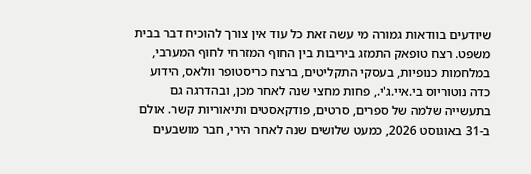שיודעים בוודאות גמורה מי עשה זאת כל עוד אין צורך להוכיח דבר בבית משפט. רצח טופאק התמזג ביריבות בין החוף המזרחי לחוף המערבי, במלחמות כנופיות, בעסקי התקליטים, ברצח כריסטופר וולאס, הידוע כדה נוטוריוס בי.איי.ג'י., פחות מחצי שנה לאחר מכן, ובהדרגה גם בתעשייה שלמה של ספרים, סרטים, פודקאסטים ותיאוריות קשר. אולם ב-31 באוגוסט 2026, כמעט שלושים שנה לאחר הירי, חבר מושבעים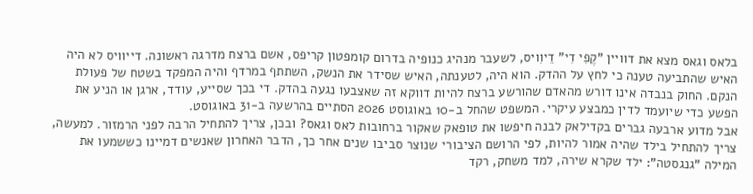בלאס וגאס מצא את דוויין "קֶפִי דִי" דֵיוִויס, לשעבר מנהיג כנופיה בדרום קומפטון קריפס, אשם ברצח מדרגה ראשונה. דייוויס לא היה האיש שהתביעה טענה כי לחץ על ההדק. הוא היה, לטענתה, האיש שסידר את הנשק, השתתף במרדף והיה המפקד בשטח של פעולת הנקם. החוק בנבדה אינו דורש מהאדם שהורשע ברצח להיות דווקא זה שאצבעו נגעה בהדק. די בכך שסייע, עודד, ארגן או הניע את הפשע כדי שיועמד לדין כמבצע עיקרי. המשפט שהחל ב-10 באוגוסט 2026 הסתיים בהרשעה ב-31 באוגוסט.
אבל מדוע ארבעה גברים בקדילאק לבנה חיפשו את טופאק שאקור ברחובות לאס וגאס? ובכן, צריך להתחיל הרבה לפני הרמזור. למעשה, צריך להתחיל בילד שהיה אמור להיות, לפי הרושם הציבורי שנוצר סביבו שנים אחר כך, הדבר האחרון שאנשים דמיינו כששמעו את המילה "גנגסטה": ילד שקרא שירה, למד משחק, רקד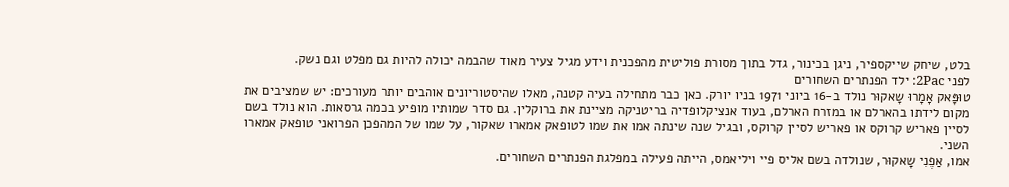בלט, שיחק שייקספיר, ניגן בכינור, גדל בתוך מסורת פוליטית מהפכנית וידע מגיל צעיר מאוד שהבמה יכולה להיות גם מפלט וגם נשק.
לפני 2Pac: ילד הפנתרים השחורים
טוּפָּאק אָמָרוּ שָאקוּר נולד ב-16 ביוני 1971 בניו יורק. כאן כבר מתחילה בעיה קטנה, מאלו שהיסטוריונים אוהבים יותר מעורכים: יש שמציבים את מקום לידתו בהארלם או במזרח הארלם, בעוד אנציקלופדיה בריטניקה מציינת את ברוקלין. גם סדר שמותיו מופיע בכמה גרסאות. הוא נולד בשם לסיין פאריש קרוקס או פאריש לסיין קרוקס, ובגיל שנה שינתה אמו את שמו לטופאק אמארו שאקור, על שמו של המהפכן הפרואני טופאק אמארו השני.
אמו, אַפֶנִי שָאקוּר, שנולדה בשם אליס פיי ויליאמס, הייתה פעילה במפלגת הפנתרים השחורים.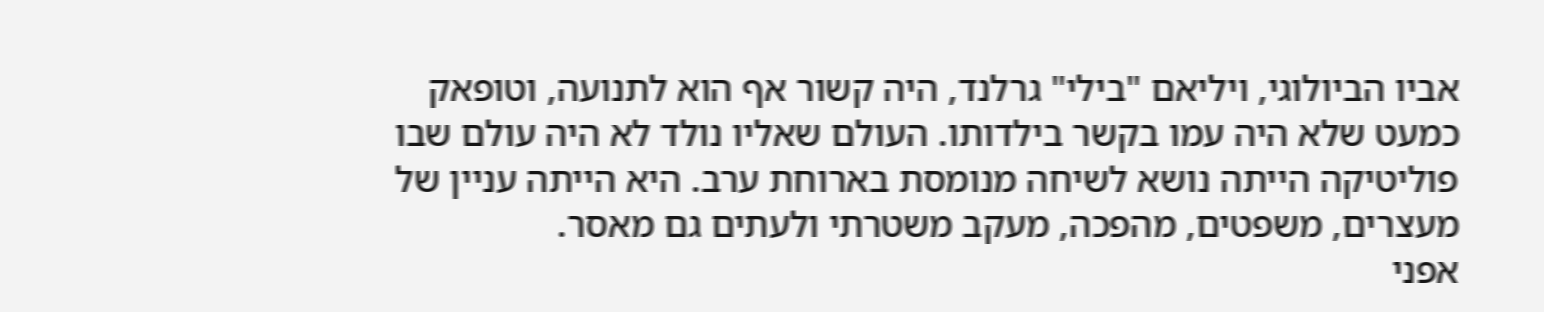אביו הביולוגי, ויליאם "בילי" גרלנד, היה קשור אף הוא לתנועה, וטופאק כמעט שלא היה עמו בקשר בילדותו. העולם שאליו נולד לא היה עולם שבו פוליטיקה הייתה נושא לשיחה מנומסת בארוחת ערב. היא הייתה עניין של מעצרים, משפטים, מהפכה, מעקב משטרתי ולעתים גם מאסר.
אפני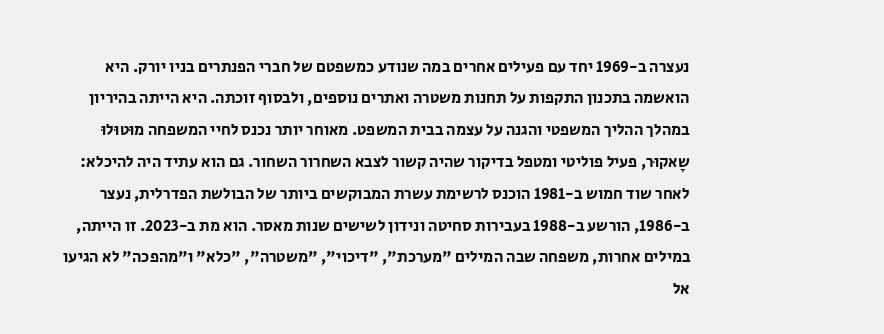נעצרה ב-1969 יחד עם פעילים אחרים במה שנודע כמשפטם של חברי הפנתרים בניו יורק. היא הואשמה בתכנון התקפות על תחנות משטרה ואתרים נוספים, ולבסוף זוכתה. היא הייתה בהיריון במהלך ההליך המשפטי והגנה על עצמה בבית המשפט. מאוחר יותר נכנס לחיי המשפחה מוּטוּלוּ שָאקוּר, פעיל פוליטי ומטפל בדיקור שהיה קשור לצבא השחרור השחור. גם הוא עתיד היה להיכלא: לאחר שוד חמוש ב-1981 הוכנס לרשימת עשרת המבוקשים ביותר של הבולשת הפדרלית, נעצר ב-1986, הורשע ב-1988 בעבירות סחיטה ונידון לשישים שנות מאסר. הוא מת ב-2023. זו הייתה, במילים אחרות, משפחה שבה המילים "מערכת", "דיכוי", "משטרה", "כלא" ו"מהפכה" לא הגיעו אל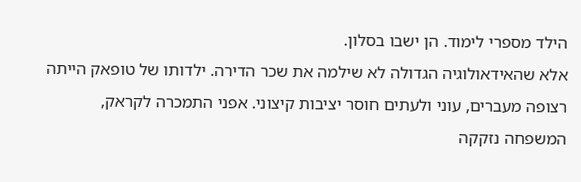הילד מספרי לימוד. הן ישבו בסלון.
אלא שהאידאולוגיה הגדולה לא שילמה את שכר הדירה. ילדותו של טופאק הייתה רצופה מעברים, עוני ולעתים חוסר יציבות קיצוני. אפני התמכרה לקראק, המשפחה נזקקה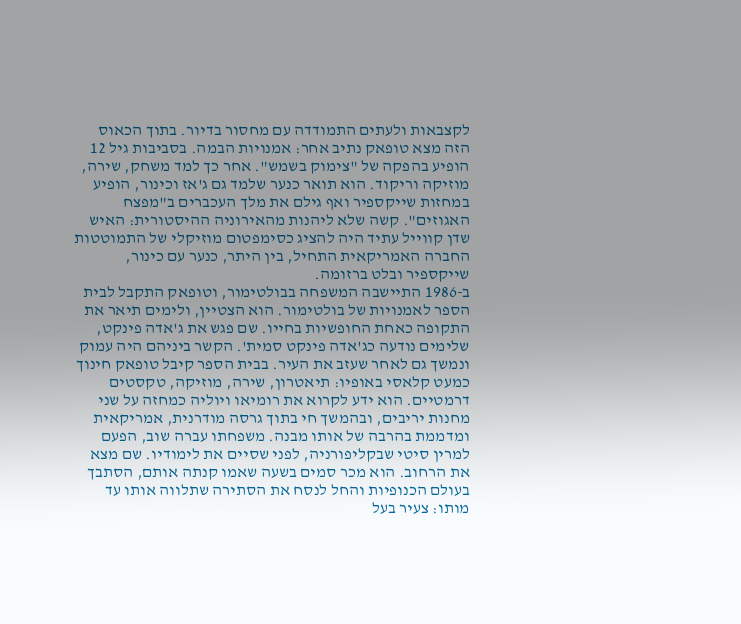לקצבאות ולעתים התמודדה עם מחסור בדיור. בתוך הכאוס הזה מצא טופאק נתיב אחר: אמנויות הבמה. בסביבות גיל 12 הופיע בהפקה של "צימוק בשמש". אחר כך למד משחק, שירה, מוזיקה וריקוד. הוא תואר כנער שלמד גם ג'אז וכינור, הופיע במחזות שייקספיר ואף גילם את מלך העכברים ב"מפצח האגוזים". קשה שלא ליהנות מהאירוניה ההיסטורית: האיש שדן קווייל עתיד היה להציג כסימפטום מוזיקלי של התמוטטות החברה האמריקאית התחיל, בין היתר, כנער עם כינור, שייקספיר ובלט ברזומה.
ב-1986 התיישבה המשפחה בבולטימור, וטופאק התקבל לבית הספר לאמנויות של בולטימור. הוא הצטיין, ולימים תיאר את התקופה כאחת החופשיות בחייו. שם פגש את ג'אדה פינקט, שלימים נודעה כג'אדה פינקט סמית'. הקשר ביניהם היה עמוק ונמשך גם לאחר שעזב את העיר. בבית הספר קיבל טופאק חינוך כמעט קלאסי באופיו: תיאטרון, שירה, מוזיקה, טקסטים דרמטיים. הוא ידע לקרוא את רומיאו ויוליה כמחזה על שני מחנות יריבים, ובהמשך חי בתוך גרסה מודרנית, אמריקאית ומדממת בהרבה של אותו מבנה. משפחתו עברה שוב, הפעם למרין סיטי שבקליפורניה, לפני שסיים את לימודיו. שם מצא את הרחוב. הוא מכר סמים בשעה שאמו קנתה אותם, הסתבך בעולם הכנופיות והחל לנסח את הסתירה שתלווה אותו עד מותו: צעיר בעל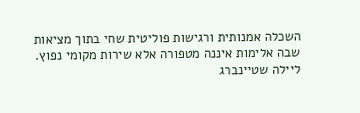השכלה אמנותית ורגישות פוליטית שחי בתוך מציאות שבה אלימות איננה מטפורה אלא שירות מקומי נפוץ.
ליילה שטיינברג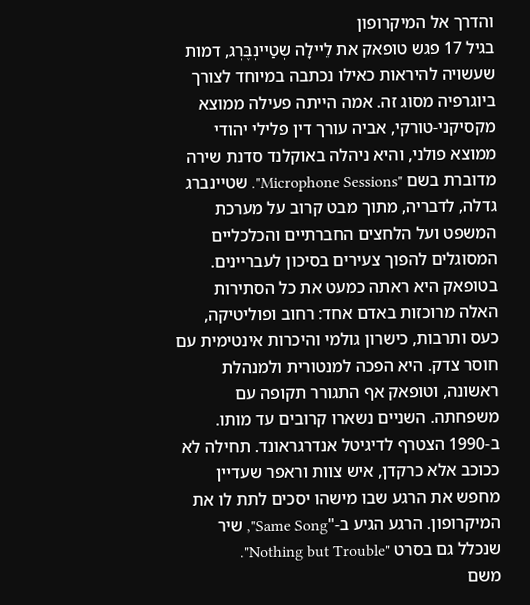והדרך אל המיקרופון
בגיל 17 פגש טופאק את לֵיילָה שְטַיינְבֶּרְג, דמות שעשויה להיראות כאילו נכתבה במיוחד לצורך ביוגרפיה מסוג זה. אמה הייתה פעילה ממוצא מקסיקני-טורקי, אביה עורך דין פלילי יהודי ממוצא פולני, והיא ניהלה באוקלנד סדנת שירה מדוברת בשם "Microphone Sessions". שטיינברג גדלה, לדבריה, מתוך מבט קרוב על מערכת המשפט ועל הלחצים החברתיים והכלכליים המסוגלים להפוך צעירים בסיכון לעבריינים. בטופאק היא ראתה כמעט את כל הסתירות האלה מרוכזות באדם אחד: רחוב ופוליטיקה, כעס ותרבות, כישרון גולמי והיכרות אינטימית עם חוסר צדק. היא הפכה למנטורית ולמנהלת ראשונה, וטופאק אף התגורר תקופה עם משפחתה. השניים נשארו קרובים עד מותו.
ב-1990 הצטרף לדיגיטל אנדרגראונד. תחילה לא ככוכב אלא כרקדן, איש צוות וראפר שעדיין מחפש את הרגע שבו מישהו יסכים לתת לו את המיקרופון. הרגע הגיע ב-"Same Song", שיר שנכלל גם בסרט "Nothing but Trouble".
משם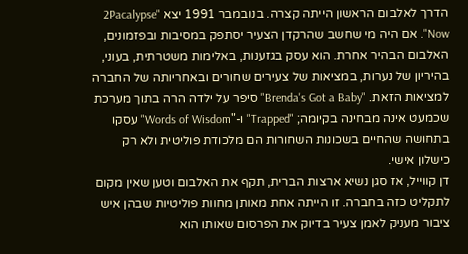הדרך לאלבום הראשון הייתה קצרה. בנובמבר 1991 יצא "2Pacalypse Now". אם היה מי שחשב שהרקדן הצעיר יסתפק במסיבות ובפזמונים, האלבום הבהיר אחרת. הוא עסק בגזענות, באלימות משטרתית, בעוני, בהיריון של נערות, במציאות של צעירים שחורים ובאחריותה של החברה למציאות הזאת. "Brenda's Got a Baby" סיפר על ילדה הרה בתוך מערכת שכמעט אינה מבחינה בקיומה; "Trapped" ו-"Words of Wisdom" עסקו בתחושה שהחיים בשכונות השחורות הם מלכודת פוליטית ולא רק כישלון אישי.
דן קווייל, אז סגן נשיא ארצות הברית, תקף את האלבום וטען שאין מקום לתקליט כזה בחברה. זו הייתה אחת מאותן מחוות פוליטיות שבהן איש ציבור מעניק לאמן צעיר בדיוק את הפרסום שאותו הוא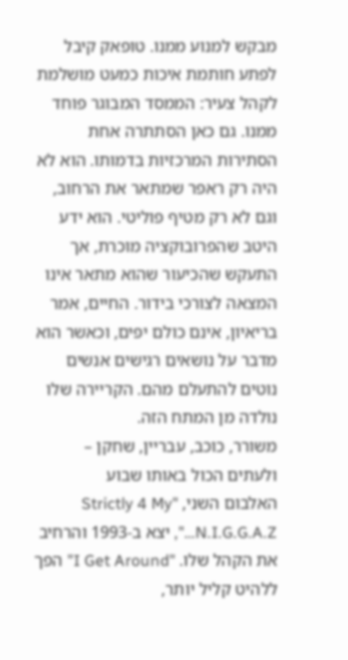מבקש למנוע ממנו. טופאק קיבל לפתע חותמת איכות כמעט מושלמת לקהל צעיר: הממסד המבוגר פוחד ממנו. גם כאן הסתתרה אחת הסתירות המרכזיות בדמותו. הוא לא היה רק ראפר שמתאר את הרחוב, וגם לא רק מטיף פוליטי. הוא ידע היטב שהפרובוקציה מוכרת, אך התעקש שהכיעור שהוא מתאר אינו המצאה לצורכי בידור. החיים, אמר בריאיון, אינם כולם יפים, וכאשר הוא מדבר על נושאים רגישים אנשים נוטים להתעלם מהם. הקריירה שלו נולדה מן המתח הזה.
משורר, כוכב, עבריין, שחקן – ולעתים הכול באותו שבוע
האלבום השני, "Strictly 4 My N.I.G.G.A.Z…", יצא ב-1993 והרחיב את הקהל שלו. "I Get Around" הפך ללהיט קליל יותר,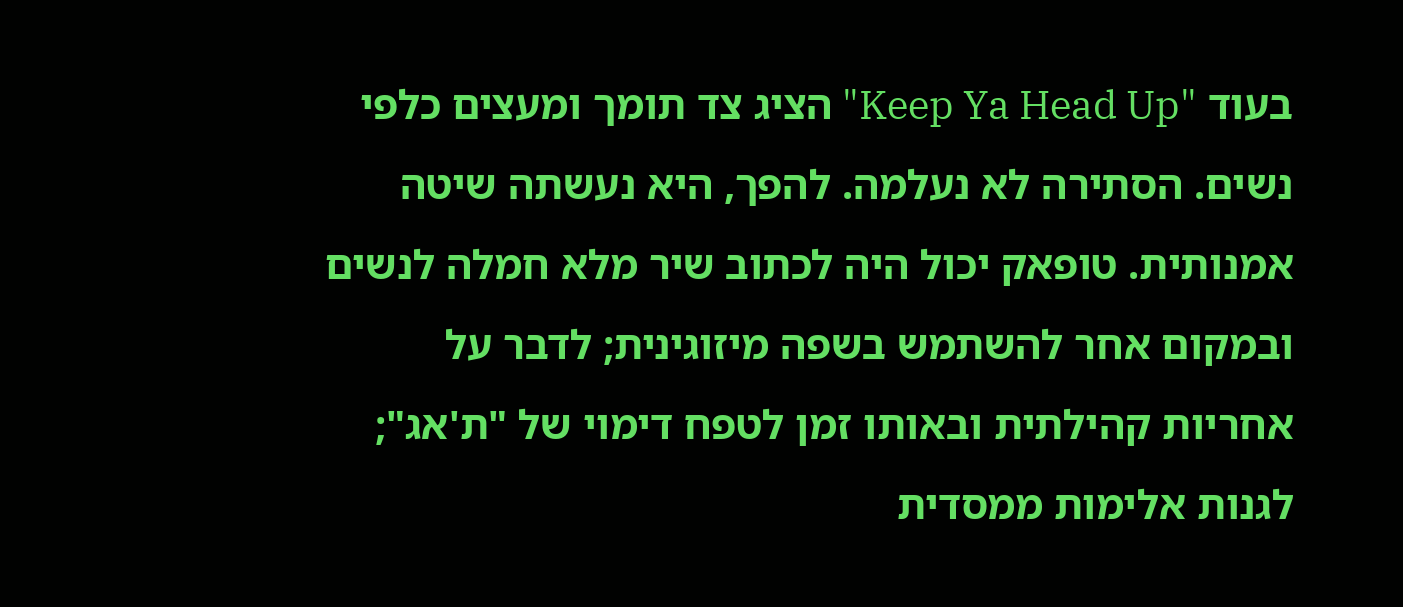בעוד "Keep Ya Head Up" הציג צד תומך ומעצים כלפי נשים. הסתירה לא נעלמה. להפך, היא נעשתה שיטה אמנותית. טופאק יכול היה לכתוב שיר מלא חמלה לנשים ובמקום אחר להשתמש בשפה מיזוגינית; לדבר על אחריות קהילתית ובאותו זמן לטפח דימוי של "ת'אג"; לגנות אלימות ממסדית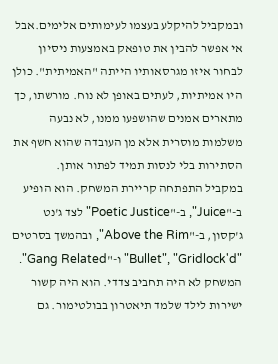ובמקביל להיקלע בעצמו לעימותים אלימים.אבל אי אפשר להבין את טופאק באמצעות ניסיון לבחור איזו מגרסאותיו הייתה "האמיתית". כולן היו אמיתיות, לעתים באופן לא נוח. מורשתו, כך מתארים אמנים שהושפעו ממנו, לא נבעה משלמות מוסרית אלא מן העובדה שהוא חשף את הסתירות בלי לנסות תמיד לפתור אותן.
במקביל התפתחה קריירת המשחק. הוא הופיע ב-"Juice", ב-"Poetic Justice" לצד ג'נט ג'קסון, ב-"Above the Rim", ובהמשך בסרטים "Bullet", "Gridlock'd" ו-"Gang Related". המשחק לא היה תחביב צדדי. הוא היה קשור ישירות לילד שלמד תיאטרון בבולטימור. גם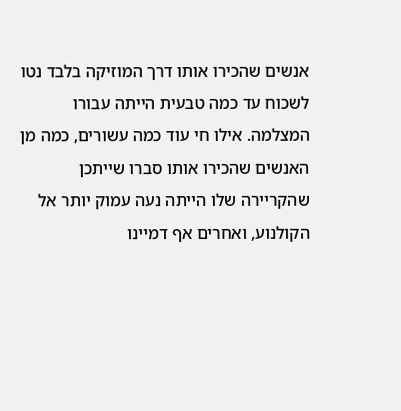אנשים שהכירו אותו דרך המוזיקה בלבד נטו לשכוח עד כמה טבעית הייתה עבורו המצלמה. אילו חי עוד כמה עשורים, כמה מן האנשים שהכירו אותו סברו שייתכן שהקריירה שלו הייתה נעה עמוק יותר אל הקולנוע, ואחרים אף דמיינו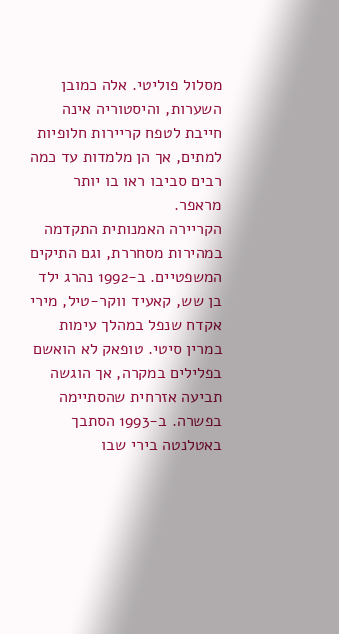מסלול פוליטי. אלה כמובן השערות, והיסטוריה אינה חייבת לטפח קריירות חלופיות למתים, אך הן מלמדות עד כמה רבים סביבו ראו בו יותר מראפר.
הקריירה האמנותית התקדמה במהירות מסחררת, וגם התיקים המשפטיים. ב-1992 נהרג ילד בן שש, קאעיד ווקר-טיל, מירי אקדח שנפל במהלך עימות במרין סיטי. טופאק לא הואשם בפלילים במקרה, אך הוגשה תביעה אזרחית שהסתיימה בפשרה. ב-1993 הסתבך באטלנטה בירי שבו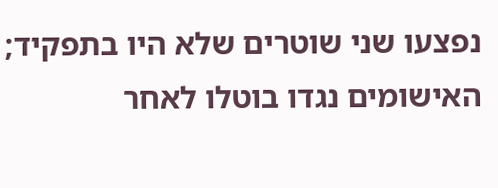נפצעו שני שוטרים שלא היו בתפקיד; האישומים נגדו בוטלו לאחר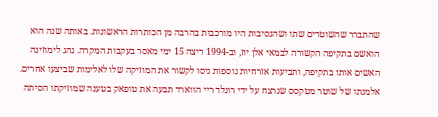שהתברר שהשוטרים שתו ושהנסיבות היו מורכבות בהרבה מן הכותרות הראשונות. באותה שנה הוא הואשם בתקיפה הקשורה לבמאי אלן יוז, וב-1994 ריצה 15 ימי מאסר בעקבות המקרה. נהג לימוזינה האשים אותו בתקיפה, ותביעות אזרחיות נוספות ניסו לקשור את המוזיקה שלו לאלימות שביצעו אחרים. אלמנתו של שוטר מטקסס שנרצח על ידי רונלד ריי הווארד תבעה את טופאק בטענה שמוזיקתו הסיתה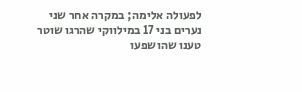לפעולה אלימה; במקרה אחר שני נערים בני 17 במילווקי שהרגו שוטר טענו שהושפעו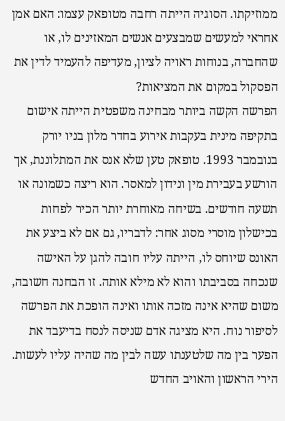ממוזיקתו. הסוגיה הייתה רחבה מטופאק עצמו: האם אמן אחראי למעשים שמבצעים אנשים המאזינים לו, או שהחברה, בנוחות ראויה לציון, מעדיפה להעמיד לדין את הפסקול במקום את המציאות?
הפרשה הקשה ביותר מבחינה משפטית הייתה אישום בתקיפה מינית בעקבות אירוע בחדר מלון בניו יורק בנובמבר 1993. טופאק טען שלא אנס את המתלוננת, אך הורשע בעבירת מין ונידון למאסר. הוא ריצה כשמונה או תשעה חודשים. בשיחה מאוחרת יותר הכיר לפחות בכישלון מוסרי מסוג אחר: לדבריו, גם אם לא ביצע את האונס שיוחס לו, הייתה עליו חובה להגן על האישה שנכחה בסביבתו והוא לא מילא אותה. זו הבחנה חשובה, משום שהיא אינה מזכה אותו ואינה הופכת את הפרשה לסיפור נוח. היא מציגה אדם שניסה לנסח בדיעבד את הפער בין מה שלטענתו עשה לבין מה שהיה עליו לעשות.
הירי הראשון והאויב החדש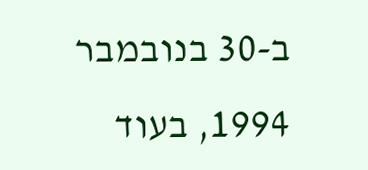ב-30 בנובמבר 1994, בעוד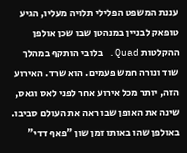עננת המשפט הפלילי תלויה מעליו, הגיע טופאק לבניין במנהטן שבו שכן אולפן ההקלטות Quad. בלובי הותקף במהלך שוד ונורה חמש פעמים. הוא שרד. האירוע הזה, יותר מכל אירוע אחר לפני לאס וגאס, שינה את האופן שבו ראה את העולם סביבו. באולפן שהו באותו זמן שון "פאף דדי"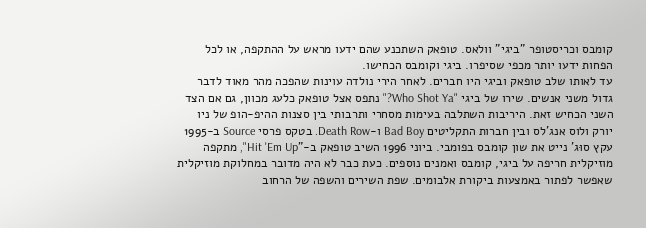קומבס וכריסטופר "ביגי" וולאס. טופאק השתכנע שהם ידעו מראש על ההתקפה, או לכל הפחות ידעו יותר מכפי שסיפרו. ביגי וקומבס הכחישו.
עד לאותו שלב טופאק וביגי היו חברים. לאחר הירי נולדה עוינות שהפכה מהר מאוד לדבר גדול משני אנשים. שירו של ביגי "Who Shot Ya?" נתפס אצל טופאק כלעג מכוון, גם אם הצד השני הכחיש זאת. היריבות השתלבה בעימות מסחרי ותרבותי בין סצנות ההיפ-הופ של ניו יורק ולוס אנג'לס ובין חברות התקליטים Bad Boy ו-Death Row. בטקס פרסי Source ב-1995 עקץ סוּג' נייט את שון קומבס בפומבי. ביוני 1996 השיב טופאק ב-"Hit 'Em Up", מתקפה מוזיקלית חריפה על ביגי, קומבס ואמנים נוספים. כעת כבר לא היה מדובר במחלוקת מוזיקלית שאפשר לפתור באמצעות ביקורת אלבומים. שפת השירים והשפה של הרחוב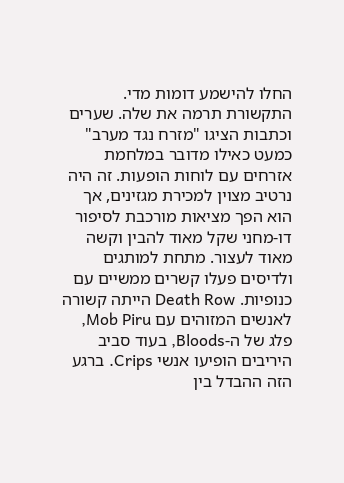החלו להישמע דומות מדי.
התקשורת תרמה את שלה. שערים וכתבות הציגו "מזרח נגד מערב" כמעט כאילו מדובר במלחמת אזרחים עם לוחות הופעות. זה היה נרטיב מצוין למכירת מגזינים, אך הוא הפך מציאות מורכבת לסיפור דו-מחני שקל מאוד להבין וקשה מאוד לעצור. מתחת למותגים ולדיסים פעלו קשרים ממשיים עם כנופיות. Death Row הייתה קשורה לאנשים המזוהים עם Mob Piru, פלג של ה-Bloods, בעוד סביב היריבים הופיעו אנשי Crips. ברגע הזה ההבדל בין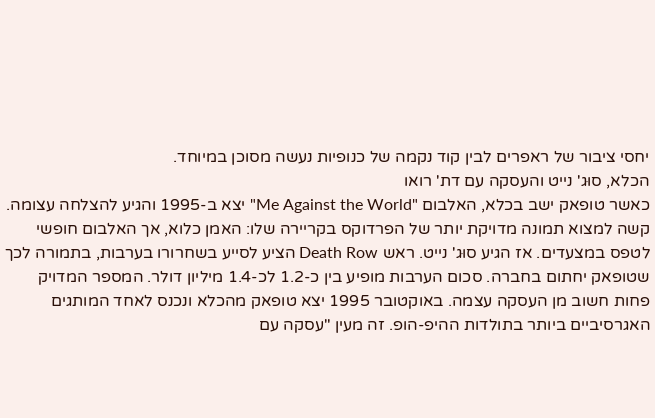יחסי ציבור של ראפרים לבין קוד נקמה של כנופיות נעשה מסוכן במיוחד.
הכלא, סוּג' נייט והעסקה עם דת' רואו
כאשר טופאק ישב בכלא, האלבום "Me Against the World" יצא ב-1995 והגיע להצלחה עצומה. קשה למצוא תמונה מדויקת יותר של הפרדוקס בקריירה שלו: האמן כלוא, אך האלבום חופשי לטפס במצעדים. אז הגיע סוּג' נייט. ראש Death Row הציע לסייע בשחרורו בערבות, בתמורה לכך שטופאק יחתום בחברה. סכום הערבות מופיע בין כ-1.2 לכ-1.4 מיליון דולר. המספר המדויק פחות חשוב מן העסקה עצמה. באוקטובר 1995 יצא טופאק מהכלא ונכנס לאחד המותגים האגרסיביים ביותר בתולדות ההיפ-הופ. זה מעין "עסקה עם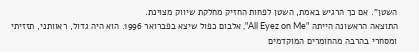השטן". אם כך הרגיש באמת, השטן לפחות החזיק מחלקת שיווק מצוינת.
התוצאה הראשונה הייתה "All Eyez on Me", אלבום כפול שיצא בפברואר 1996. הוא היה גדול, ראוותני, תזזיתי ומסחרי בהרבה מהחומרים המוקדמים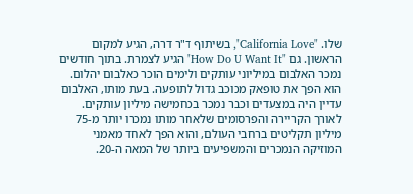שלו. "California Love", בשיתוף ד"ר דרה, הגיע למקום הראשון. גם "How Do U Want It" הגיע לצמרת. בתוך חודשים נמכר האלבום במיליוני עותקים ולימים הוכר כאלבום יהלום. הוא הפך את טופאק מכוכב גדול לתופעה. בעת מותו, האלבום עדיין היה במצעדים וכבר נמכר בכחמישה מיליון עותקים. לאורך הקריירה והפרסומים שלאחר מותו נמכרו יותר מ-75 מיליון תקליטים ברחבי העולם, והוא הפך לאחד מאמני המוזיקה הנמכרים והמשפיעים ביותר של המאה ה-20.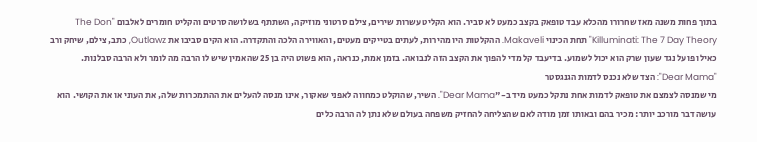בתוך פחות משנה מאז שחרורו מהכלא עבד טופאק בקצב כמעט לא סביר. הוא הקליט עשרות שירים, צילם סרטוני מוזיקה, השתתף בשלושה סרטים והקליט חומרים לאלבום "The Don Killuminati: The 7 Day Theory" תחת הכינוי Makaveli. ההקלטות היו מהירות, לעתים בטייקים מעטים, והאווירה הלכה והתקדרה. הוא הקים סביבו את Outlawz, כתב, צילם, שיחק ורב כאילו פועל נגד שעון שרק הוא יכול לשמוע. בדיעבד קל מדי להפוך את הקצב הזה לנבואה. בזמן אמת, כנראה, הוא פשוט היה בן 25 שהאמין שיש לו הרבה מה לומר ולא הרבה סבלנות.
"Dear Mama": הצד שלא נכנס לדמות הגנגסטר
מי שמנסה לצמצם את טופאק לדמות אחת נתקל כמעט מיד ב-"Dear Mama". השיר, שהוקלט כמחווה לאפני שאקור, אינו מנסה להעלים את ההתמכרות שלה, את העוני או את הקושי. הוא עושה דבר מורכב יותר: מכיר בהם ובאותו זמן מודה לאם שהצליחה להחזיק משפחה בעולם שלא נתן לה הרבה כלים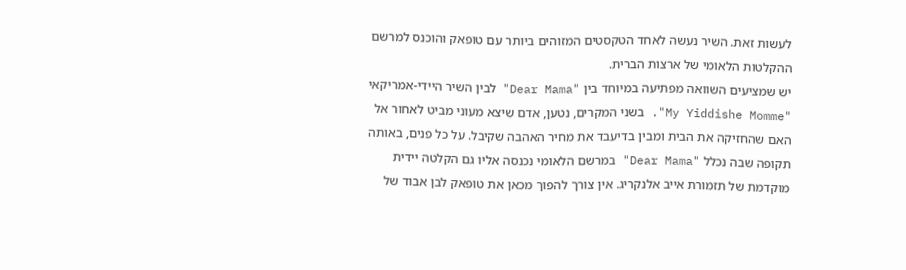לעשות זאת. השיר נעשה לאחד הטקסטים המזוהים ביותר עם טופאק והוכנס למרשם ההקלטות הלאומי של ארצות הברית.
יש שמציעים השוואה מפתיעה במיוחד בין "Dear Mama" לבין השיר היידי-אמריקאי "My Yiddishe Momme". בשני המקרים, נטען, אדם שיצא מעוני מביט לאחור אל האם שהחזיקה את הבית ומבין בדיעבד את מחיר האהבה שקיבל. על כל פנים, באותה תקופה שבה נכלל "Dear Mama" במרשם הלאומי נכנסה אליו גם הקלטה יידית מוקדמת של תזמורת אייב אלנקריג. אין צורך להפוך מכאן את טופאק לבן אבוד של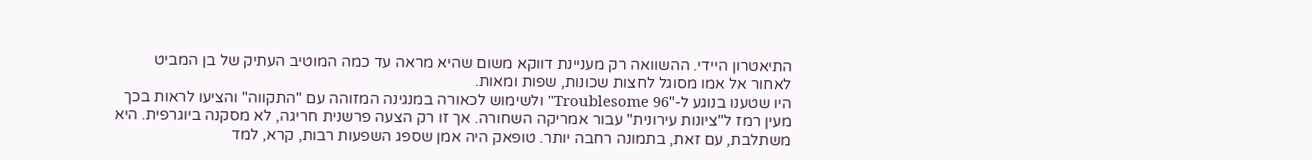התיאטרון היידי. ההשוואה רק מעניינת דווקא משום שהיא מראה עד כמה המוטיב העתיק של בן המביט לאחור אל אמו מסוגל לחצות שכונות, שפות ומאות.
היו שטענו בנוגע ל-"Troublesome 96" ולשימוש לכאורה במנגינה המזוהה עם "התקווה" והציעו לראות בכך מעין רמז ל"ציונות עירונית" עבור אמריקה השחורה. אך זו רק הצעה פרשנית חריגה, לא מסקנה ביוגרפית. היא משתלבת, עם זאת, בתמונה רחבה יותר. טופאק היה אמן שספג השפעות רבות, קרא, למד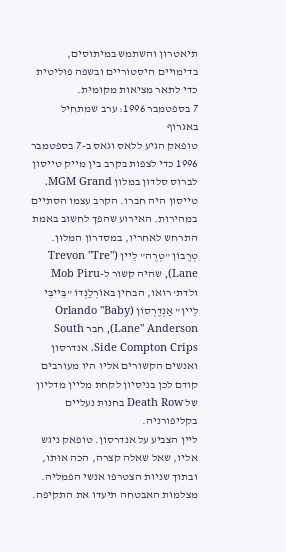תיאטרון והשתמש במיתוסים, בדימויים היסטוריים ובשפה פוליטית כדי לתאר מציאות מקומית.
7 בספטמבר 1996: ערב שמתחיל באגרוף
טופאק הגיע ללאס וגאס ב-7 בספטמבר 1996 כדי לצפות בקרב בין מייק טייסון לברוס סלדון במלון MGM Grand. טייסון היה חברו. הקרב עצמו הסתיים במהירות. האירוע שהפך לחשוב באמת התרחש לאחריו, במסדרון המלון. טְרֶבוֹן "טְרֶה" לֵיין (Trevon "Tre" Lane), שהיה קשור ל-Mob Piru ולדת' רואו, הבחין באוֹרְלַנְדוֹ "בֵּייבִּי לֵיין" אַנְדֶרְסוֹן (Orlando "Baby Lane" Anderson), חבר South Side Compton Crips. אנדרסון ואנשים הקשורים אליו היו מעורבים קודם לכן בניסיון לקחת מליין מדליון של Death Row בחנות נעליים בקליפורניה.
ליין הצביע על אנדרסון. טופאק ניגש אליו, שאל שאלה קצרה, הכה אותו, ובתוך שניות הצטרפו אנשי הפמליה. מצלמות האבטחה תיעדו את התקיפה.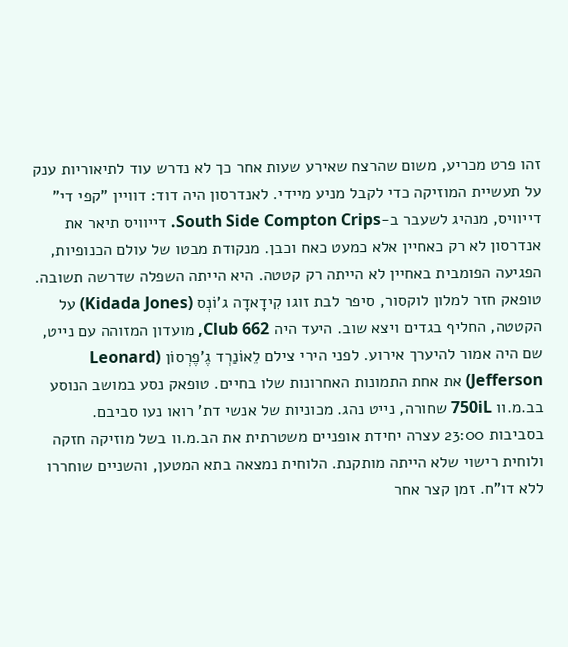זהו פרט מכריע, משום שהרצח שאירע שעות אחר כך לא נדרש עוד לתיאוריות ענק על תעשיית המוזיקה כדי לקבל מניע מיידי. לאנדרסון היה דוד: דוויין "קפי די" דייוויס, מנהיג לשעבר ב-South Side Compton Crips. דייוויס תיאר את אנדרסון לא רק כאחיין אלא כמעט כאח וכבן. מנקודת מבטו של עולם הכנופיות, הפגיעה הפומבית באחיין לא הייתה רק קטטה. היא הייתה השפלה שדרשה תשובה.
טופאק חזר למלון לוקסור, סיפר לבת זוגו קִידָאדָה ג'וֹנְס (Kidada Jones) על הקטטה, החליף בגדים ויצא שוב. היעד היה Club 662, מועדון המזוהה עם נייט, שם היה אמור להיערך אירוע. לפני הירי צילם לֵאוֹנַרְד גֶ'פֶרְסוֹן (Leonard Jefferson) את אחת התמונות האחרונות שלו בחיים. טופאק נסע במושב הנוסע בב.מ.וו 750iL שחורה, נייט נהג. מכוניות של אנשי דת' רואו נעו סביבם.
בסביבות 23:00 עצרה יחידת אופניים משטרתית את הב.מ.וו בשל מוזיקה חזקה ולוחית רישוי שלא הייתה מותקנת. הלוחית נמצאה בתא המטען, והשניים שוחררו ללא דו"ח. זמן קצר אחר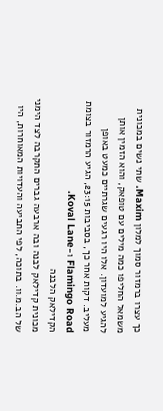כך עצרו ברמזור סמוך למלון Maxim. שתי נשים במכונית משמאל החליפו כמה מילים עם טופאק, והוא הזמין אותן להגיע למועדון. אלו היו רגעים שגרתיים כמעט באופן מעליב. דקות אחר כך, בסביבות 23:15, הגיע הרמזור בצומת Flamingo Road ו-Koval Lane.
הקדילאק הלבנה
מכונית קדילאק לבנה ובה ארבעה גברים התקרבה לצד הימני של הב.מ.וו. בתוכה, לפי התביעה והעדויות המאוחרות, היו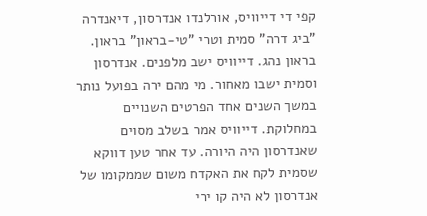קפי די דייוויס, אורלנדו אנדרסון, דיאנדרה "ביג דרה" סמית וטרי "טי-בראון" בראון. בראון נהג. דייוויס ישב מלפנים. אנדרסון וסמית ישבו מאחור. מי מהם ירה בפועל נותר במשך השנים אחד הפרטים השנויים במחלוקת. דייוויס אמר בשלב מסוים שאנדרסון היה היורה. עד אחר טען דווקא שסמית לקח את האקדח משום שממקומו של אנדרסון לא היה קו ירי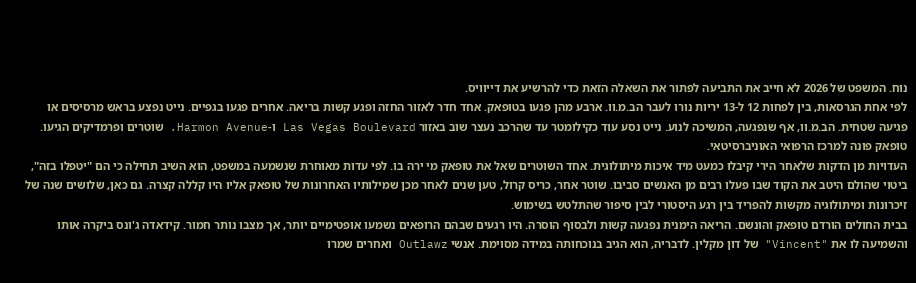נוח. המשפט של 2026 לא חייב את התביעה לפתור את השאלה הזאת כדי להרשיע את דייוויס.
לפי אחת הגרסאות, בין לפחות 12 ל-13 יריות נורו לעבר הב.מ.וו. ארבע מהן פגעו בטופאק. אחד חדר לאזור החזה ופגע קשות בריאה. אחרים פגעו בגפיים. נייט נפצע בראש מרסיסים או פגיעה שטחית. הב.מ.וו, אף שנפגעה, המשיכה לנוע. נייט נסע עוד כקילומטר עד שהרכב נעצר שוב באזור Las Vegas Boulevard ו-Harmon Avenue. שוטרים ופרמדיקים הגיעו. טופאק פונה למרכז הרפואי האוניברסיטאי.
העדויות מן הדקות שלאחר הירי קיבלו כמעט מיד איכות מיתולוגית. אחד השוטרים שאל את טופאק מי ירה בו. לפי עדות מאוחרת שנשמעה במשפט, הוא השיב תחילה כי הם "יטפלו בזה", ביטוי שהולם היטב את הקוד שבו פעלו רבים מן האנשים סביבו. שוטר אחר, כריס קרול, טען שנים לאחר מכן שמילותיו האחרונות של טופאק אליו היו קללה קצרה. גם כאן, שלושים שנה של זיכרונות ומיתולוגיה מקשות להפריד בין רגע היסטורי לבין סיפור שהתלטש בשימוש.
בבית החולים הורדם טופאק והונשם. הריאה הימנית נפגעה קשות ולבסוף הוסרה. היו רגעים שבהם הרופאים נשמעו אופטימיים יותר, אך מצבו נותר חמור. קידאדה ג'ונס ביקרה אותו והשמיעה לו את "Vincent" של דון מקלין. לדבריה, הוא הגיב בנוכחותה במידה מסוימת. אנשי Outlawz ואחרים שמרו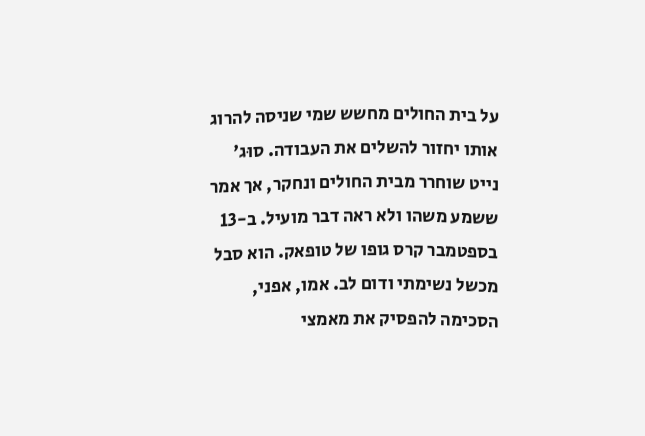על בית החולים מחשש שמי שניסה להרוג אותו יחזור להשלים את העבודה. סוּג' נייט שוחרר מבית החולים ונחקר, אך אמר ששמע משהו ולא ראה דבר מועיל. ב-13 בספטמבר קרס גופו של טופאק. הוא סבל מכשל נשימתי ודום לב. אמו, אפני, הסכימה להפסיק את מאמצי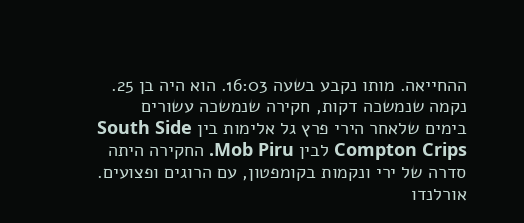ההחייאה. מותו נקבע בשעה 16:03. הוא היה בן 25.
נקמה שנמשכה דקות, חקירה שנמשכה עשורים
בימים שלאחר הירי פרץ גל אלימות בין South Side Compton Crips לבין Mob Piru. החקירה היתה סדרה של ירי ונקמות בקומפטון, עם הרוגים ופצועים. אורלנדו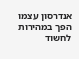אנדרסון עצמו הפך במהירות לחשוד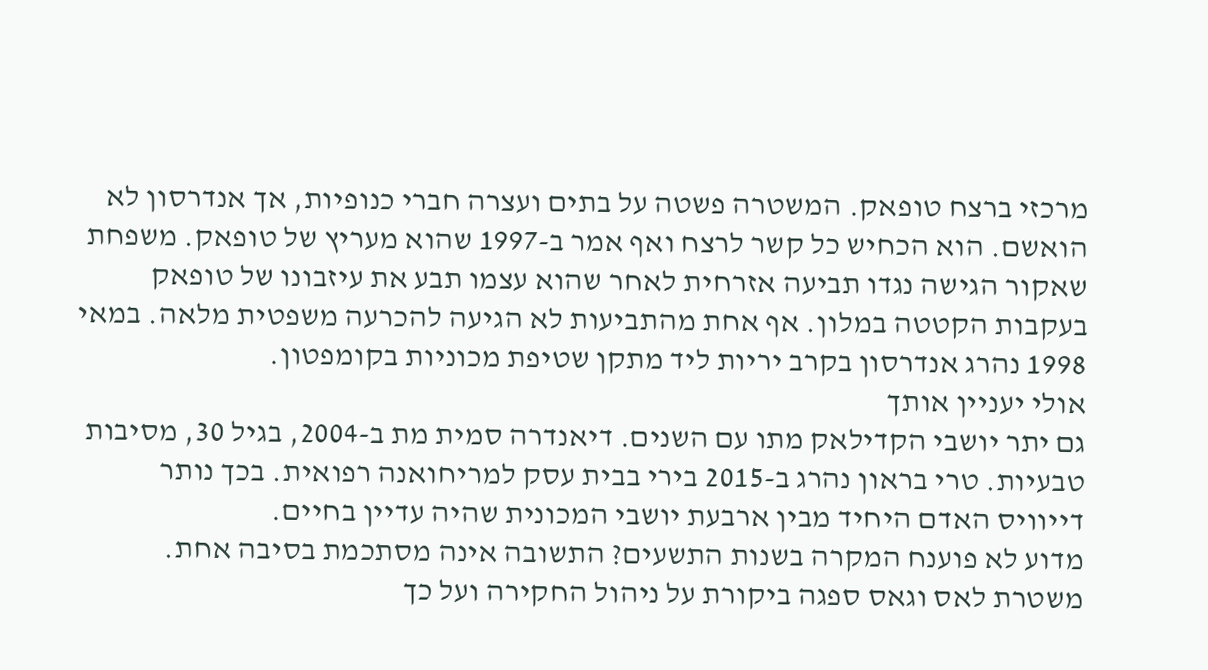מרכזי ברצח טופאק. המשטרה פשטה על בתים ועצרה חברי כנופיות, אך אנדרסון לא הואשם. הוא הכחיש כל קשר לרצח ואף אמר ב-1997 שהוא מעריץ של טופאק. משפחת שאקור הגישה נגדו תביעה אזרחית לאחר שהוא עצמו תבע את עיזבונו של טופאק בעקבות הקטטה במלון. אף אחת מהתביעות לא הגיעה להכרעה משפטית מלאה. במאי 1998 נהרג אנדרסון בקרב יריות ליד מתקן שטיפת מכוניות בקומפטון.
אולי יעניין אותך
גם יתר יושבי הקדילאק מתו עם השנים. דיאנדרה סמית מת ב-2004, בגיל 30, מסיבות טבעיות. טרי בראון נהרג ב-2015 בירי בבית עסק למריחואנה רפואית. בכך נותר דייוויס האדם היחיד מבין ארבעת יושבי המכונית שהיה עדיין בחיים.
מדוע לא פוענח המקרה בשנות התשעים? התשובה אינה מסתכמת בסיבה אחת. משטרת לאס וגאס ספגה ביקורת על ניהול החקירה ועל כך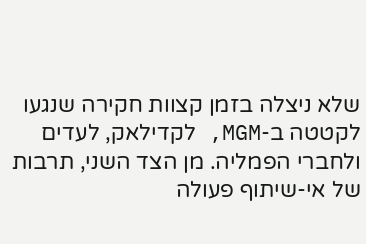שלא ניצלה בזמן קצוות חקירה שנגעו לקטטה ב-MGM, לקדילאק, לעדים ולחברי הפמליה. מן הצד השני, תרבות של אי-שיתוף פעולה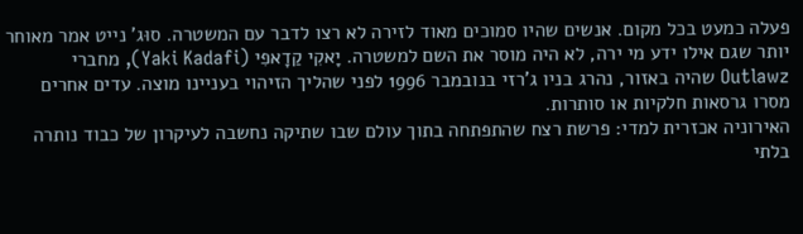פעלה כמעט בכל מקום. אנשים שהיו סמוכים מאוד לזירה לא רצו לדבר עם המשטרה. סוּג' נייט אמר מאוחר יותר שגם אילו ידע מי ירה, לא היה מוסר את השם למשטרה. יָאקִי קַדָאפִי (Yaki Kadafi), מחברי Outlawz שהיה באזור, נהרג בניו ג'רזי בנובמבר 1996 לפני שהליך הזיהוי בעניינו מוצה. עדים אחרים מסרו גרסאות חלקיות או סותרות.
האירוניה אכזרית למדי: פרשת רצח שהתפתחה בתוך עולם שבו שתיקה נחשבה לעיקרון של כבוד נותרה בלתי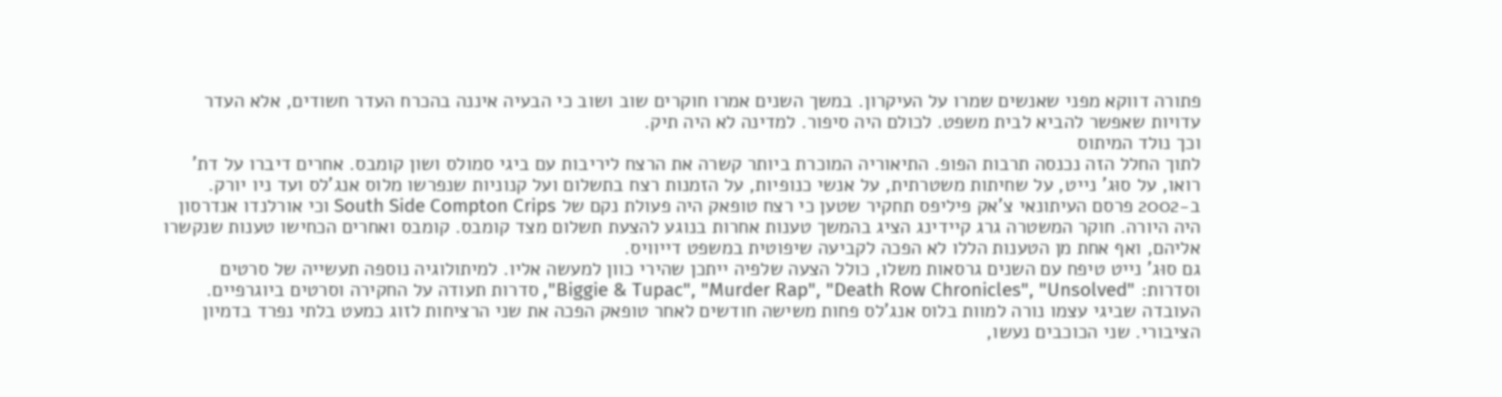פתורה דווקא מפני שאנשים שמרו על העיקרון. במשך השנים אמרו חוקרים שוב ושוב כי הבעיה איננה בהכרח העדר חשודים, אלא העדר עדויות שאפשר להביא לבית משפט. לכולם היה סיפור. למדינה לא היה תיק.
וכך נולד המיתוס
לתוך החלל הזה נכנסה תרבות הפופ. התיאוריה המוכרת ביותר קשרה את הרצח ליריבות עם ביגי סמולס ושון קומבס. אחרים דיברו על דת' רואו, על סוּג' נייט, על שחיתות משטרתית, על אנשי כנופיות, על הזמנות רצח בתשלום ועל קנוניות שנפרשו מלוס אנג'לס ועד ניו יורק. ב-2002 פרסם העיתונאי צ'אק פיליפס תחקיר שטען כי רצח טופאק היה פעולת נקם של South Side Compton Crips וכי אורלנדו אנדרסון היה היורה. חוקר המשטרה גרג קיידינג הציג בהמשך טענות אחרות בנוגע להצעת תשלום מצד קומבס. קומבס ואחרים הכחישו טענות שנקשרו אליהם, ואף אחת מן הטענות הללו לא הפכה לקביעה שיפוטית במשפט דייוויס.
גם סוּג' נייט טיפח עם השנים גרסאות משלו, כולל הצעה שלפיה ייתכן שהירי כוון למעשה אליו. למיתולוגיה נוספה תעשייה של סרטים וסדרות: "Biggie & Tupac", "Murder Rap", "Death Row Chronicles", "Unsolved", סדרות תעודה על החקירה וסרטים ביוגרפיים. העובדה שביגי עצמו נורה למוות בלוס אנג'לס פחות משישה חודשים לאחר טופאק הפכה את שני הרציחות לזוג כמעט בלתי נפרד בדמיון הציבורי. שני הכוכבים נעשו,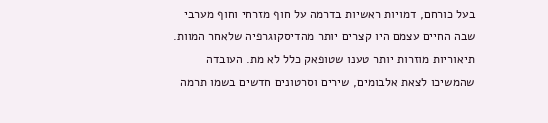בעל כורחם, דמויות ראשיות בדרמה על חוף מזרחי וחוף מערבי שבה החיים עצמם היו קצרים יותר מהדיסקוגרפיה שלאחר המוות.
תיאוריות מוזרות יותר טענו שטופאק כלל לא מת. העובדה שהמשיכו לצאת אלבומים, שירים וסרטונים חדשים בשמו תרמה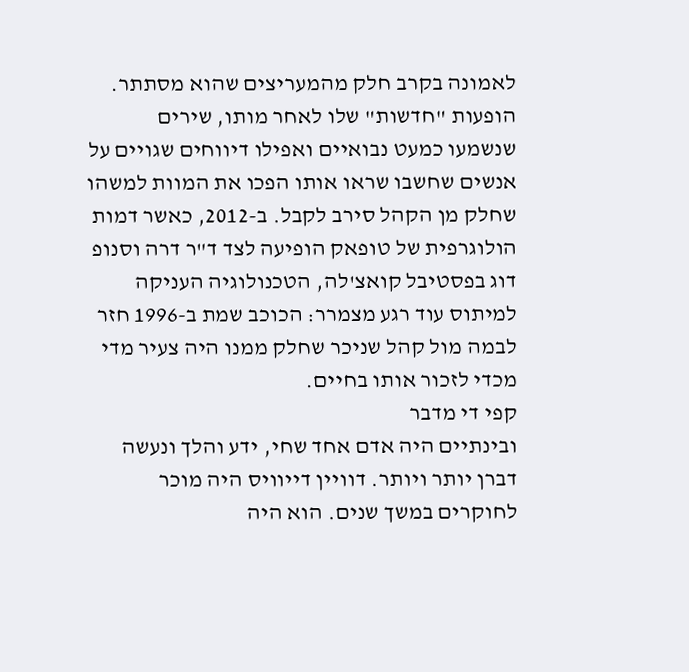לאמונה בקרב חלק מהמעריצים שהוא מסתתר. הופעות "חדשות" שלו לאחר מותו, שירים שנשמעו כמעט נבואיים ואפילו דיווחים שגויים על אנשים שחשבו שראו אותו הפכו את המוות למשהו שחלק מן הקהל סירב לקבל. ב-2012, כאשר דמות הולוגרפית של טופאק הופיעה לצד ד"ר דרה וסנופ דוג בפסטיבל קואצ'לה, הטכנולוגיה העניקה למיתוס עוד רגע מצמרר: הכוכב שמת ב-1996 חזר לבמה מול קהל שניכר שחלק ממנו היה צעיר מדי מכדי לזכור אותו בחיים.
קפי די מדבר
ובינתיים היה אדם אחד שחי, ידע והלך ונעשה דברן יותר ויותר. דוויין דייוויס היה מוכר לחוקרים במשך שנים. הוא היה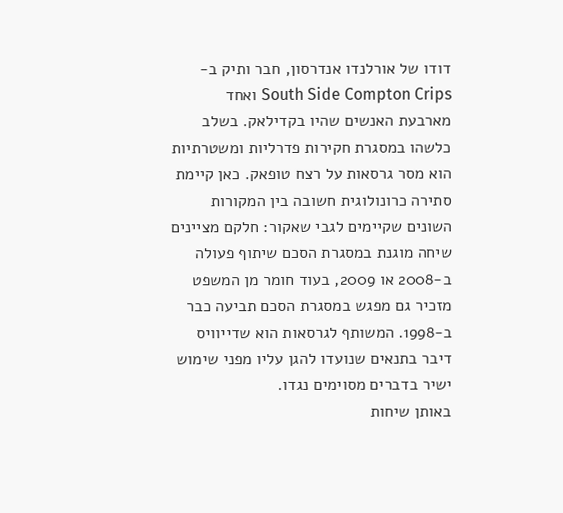דודו של אורלנדו אנדרסון, חבר ותיק ב-South Side Compton Crips ואחד מארבעת האנשים שהיו בקדילאק. בשלב כלשהו במסגרת חקירות פדרליות ומשטרתיות הוא מסר גרסאות על רצח טופאק. כאן קיימת סתירה כרונולוגית חשובה בין המקורות השונים שקיימים לגבי שאקור: חלקם מציינים שיחה מוגנת במסגרת הסכם שיתוף פעולה ב-2008 או 2009, בעוד חומר מן המשפט מזכיר גם מפגש במסגרת הסכם תביעה כבר ב-1998. המשותף לגרסאות הוא שדייוויס דיבר בתנאים שנועדו להגן עליו מפני שימוש ישיר בדברים מסוימים נגדו.
באותן שיחות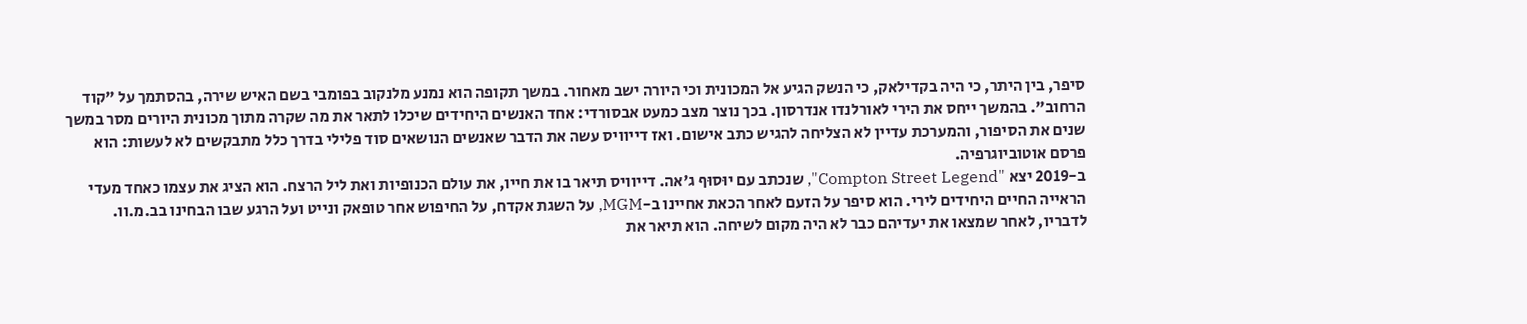סיפר, בין היתר, כי היה בקדילאק, כי הנשק הגיע אל המכונית וכי היורה ישב מאחור. במשך תקופה הוא נמנע מלנקוב בפומבי בשם האיש שירה, בהסתמך על "קוד הרחוב". בהמשך ייחס את הירי לאורלנדו אנדרסון. בכך נוצר מצב כמעט אבסורדי: אחד האנשים היחידים שיכלו לתאר את מה שקרה מתוך מכונית היורים מסר במשך שנים את הסיפור, והמערכת עדיין לא הצליחה להגיש כתב אישום. ואז דייוויס עשה את הדבר שאנשים הנושאים סוד פלילי בדרך כלל מתבקשים לא לעשות: הוא פרסם אוטוביוגרפיה.
ב-2019 יצא "Compton Street Legend", שנכתב עם יוּסוּף ג'אה. דייוויס תיאר בו את חייו, את עולם הכנופיות ואת ליל הרצח. הוא הציג את עצמו כאחד מעדי הראייה החיים היחידים לירי. הוא סיפר על הזעם לאחר הכאת אחיינו ב-MGM, על השגת אקדח, על החיפוש אחר טופאק ונייט ועל הרגע שבו הבחינו בב.מ.וו. לדבריו, לאחר שמצאו את יעדיהם כבר לא היה מקום לשיחה. הוא תיאר את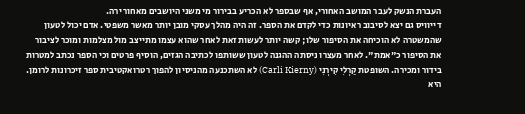העברת הנשק לעבר המושב האחורי, אף שבספר לא הכריע בבירור מי משני היושבים מאחור ירה.
דייוויס גם יצא לסיבוב ראיונות כדי לקדם את הספר. זה היה מהלך עסקי מובן יותר מאשר משפטי. אדם יכול לטעון שהמשטרה לא הוכיחה את הסיפור שלו; קשה יותר לעשות זאת לאחר שהוא עצמו מתייצב מול מצלמות ומוכר לציבור את הסיפור כ"אמת". לאחר מעצרו ניסתה ההגנה לטעון ששותפו לכתיבה הגזים, הוסיף פרטים וכי הספר נכתב למטרות בידור ומכירה. השופטת קַרְלִי קִירְנִי (Carli Kierny) לא השתכנעה מהניסיון להפוך רטרואקטיבית ספר זיכרונות לרומן. היא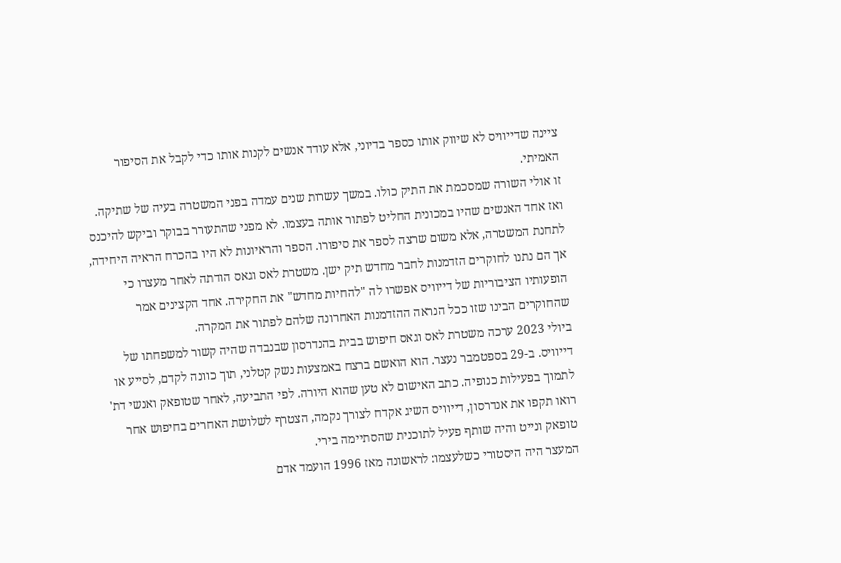ציינה שדייוויס לא שיווק אותו כספר בדיוני, אלא עודד אנשים לקנות אותו כדי לקבל את הסיפור האמיתי.
זו אולי השורה שמסכמת את התיק כולו. במשך עשרות שנים עמדה בפני המשטרה בעיה של שתיקה. ואז אחד האנשים שהיו במכונית החליט לפתור אותה בעצמו. לא מפני שהתעורר בבוקר וביקש להיכנס לתחנת המשטרה, אלא משום שרצה לספר את סיפורו. הספר והראיונות לא היו בהכרח הראיה היחידה, אך הם נתנו לחוקרים הזדמנות לחבר מחדש תיק ישן. משטרת לאס וגאס הודתה לאחר מעצרו כי הופעותיו הציבוריות של דייוויס אפשרו לה "להחיות מחדש" את החקירה. אחד הקצינים אמר שהחוקרים הבינו שזו ככל הנראה ההזדמנות האחרונה שלהם לפתור את המקרה.
ביולי 2023 ערכה משטרת לאס וגאס חיפוש בבית בהנדרסון שבנבדה שהיה קשור למשפחתו של דייוויס. ב-29 בספטמבר נעצר. הוא הואשם ברצח באמצעות נשק קטלני, תוך כוונה לקדם, לסייע או לתמוך בפעילות כנופיה. כתב האישום לא טען שהוא היורה. לפי התביעה, לאחר שטופאק ואנשי דת' רואו תקפו את אנדרסון, דייוויס השיג אקדח לצורך נקמה, הצטרף לשלושת האחרים בחיפוש אחר טופאק ונייט והיה שותף פעיל לתוכנית שהסתיימה בירי.
המעצר היה היסטורי כשלעצמו: לראשונה מאז 1996 הועמד אדם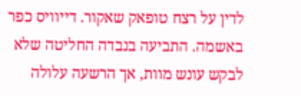לדין על רצח טופאק שאקור. דייוויס כפר באשמה. התביעה בנבדה החליטה שלא לבקש עונש מוות, אך הרשעה עלולה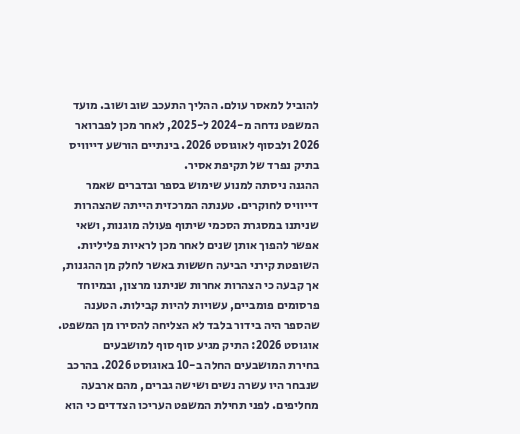להוביל למאסר עולם. ההליך התעכב שוב ושוב. מועד המשפט נדחה מ-2024 ל-2025, לאחר מכן לפברואר 2026 ולבסוף לאוגוסט 2026. בינתיים הורשע דייוויס בתיק נפרד של תקיפת אסיר.
ההגנה ניסתה למנוע שימוש בספר ובדברים שאמר דייוויס לחוקרים. טענתה המרכזית הייתה שהצהרות שניתנו במסגרת הסכמי שיתוף פעולה מוגנות, ושאי אפשר להפוך אותן שנים לאחר מכן לראיות פליליות. השופטת קירני הביעה חששות באשר לחלק מן ההגנות, אך קבעה כי הצהרות אחרות שניתנו מרצון, ובמיוחד פרסומים פומביים, עשויות להיות קבילות. הטענה שהספר היה בידור בלבד לא הצליחה להסירו מן המשפט.
אוגוסט 2026: התיק מגיע סוף סוף למושבעים
בחירת המושבעים החלה ב-10 באוגוסט 2026. בהרכב שנבחר היו עשרה נשים ושישה גברים, מהם ארבעה מחליפים. לפני תחילת המשפט העריכו הצדדים כי הוא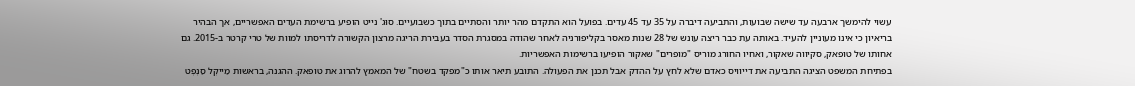עשוי להימשך ארבעה עד שישה שבועות, והתביעה דיברה על 35 עד 45 עדים. בפועל הוא התקדם מהר יותר והסתיים בתוך כשבועיים. סוּג' נייט הופיע ברשימת העדים האפשריים, אך הבהיר בריאיון כי אינו מעוניין להעיד. באותה עת כבר ריצה עונש של 28 שנות מאסר בקליפורניה לאחר שהודה במסגרת הסדר בעבירת הריגה מרצון הקשורה לדריסתו למוות של טרי קרטר ב-2015. גם אחותו של טופאק, סקיווה שאקור, ואחיו החורג מוריס "מופרים" שאקור הופיעו ברשימות האפשריות.
בפתיחת המשפט הציגה התביעה את דייוויס כאדם שלא לחץ על ההדק אבל תכנן את הפעולה. התובע תיאר אותו כ"מפקד בשטח" של המאמץ להרוג את טופאק. ההגנה, בראשות מַייקְל סַנְפְט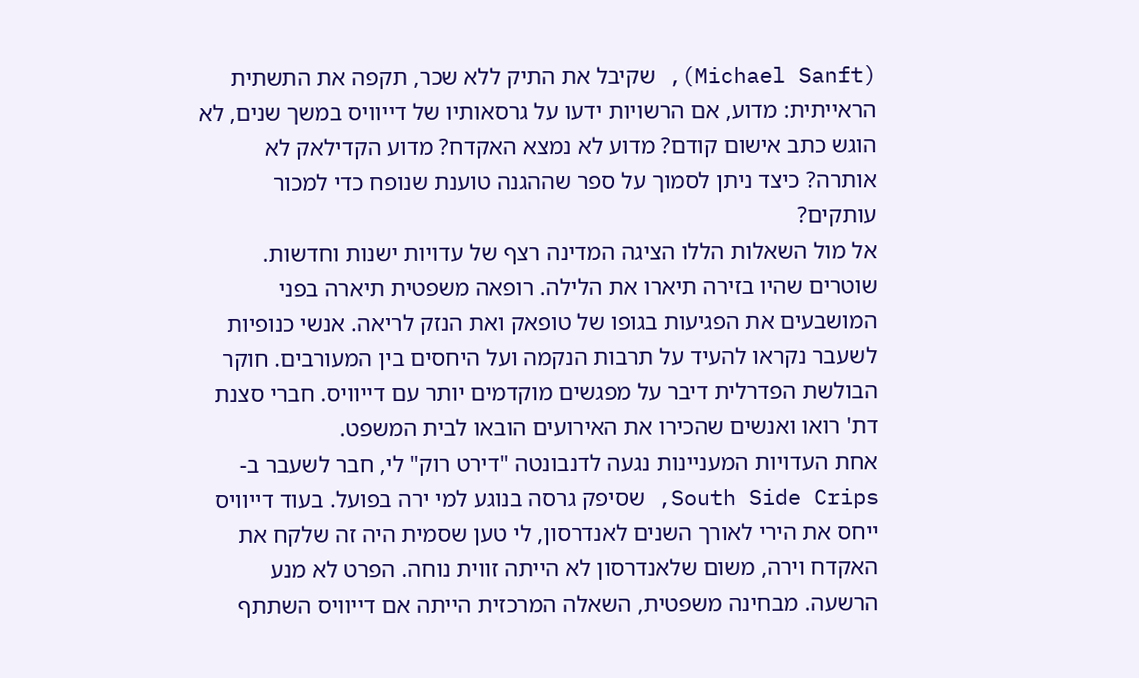(Michael Sanft), שקיבל את התיק ללא שכר, תקפה את התשתית הראייתית: מדוע, אם הרשויות ידעו על גרסאותיו של דייוויס במשך שנים, לא הוגש כתב אישום קודם? מדוע לא נמצא האקדח? מדוע הקדילאק לא אותרה? כיצד ניתן לסמוך על ספר שההגנה טוענת שנופח כדי למכור עותקים?
אל מול השאלות הללו הציגה המדינה רצף של עדויות ישנות וחדשות. שוטרים שהיו בזירה תיארו את הלילה. רופאה משפטית תיארה בפני המושבעים את הפגיעות בגופו של טופאק ואת הנזק לריאה. אנשי כנופיות לשעבר נקראו להעיד על תרבות הנקמה ועל היחסים בין המעורבים. חוקר הבולשת הפדרלית דיבר על מפגשים מוקדמים יותר עם דייוויס. חברי סצנת דת' רואו ואנשים שהכירו את האירועים הובאו לבית המשפט.
אחת העדויות המעניינות נגעה לדנבונטה "דירט רוק" לי, חבר לשעבר ב-South Side Crips, שסיפק גרסה בנוגע למי ירה בפועל. בעוד דייוויס ייחס את הירי לאורך השנים לאנדרסון, לי טען שסמית היה זה שלקח את האקדח וירה, משום שלאנדרסון לא הייתה זווית נוחה. הפרט לא מנע הרשעה. מבחינה משפטית, השאלה המרכזית הייתה אם דייוויס השתתף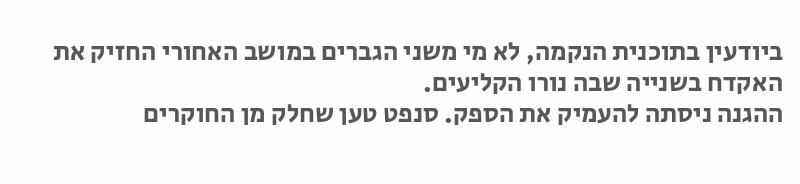ביודעין בתוכנית הנקמה, לא מי משני הגברים במושב האחורי החזיק את האקדח בשנייה שבה נורו הקליעים.
ההגנה ניסתה להעמיק את הספק. סנפט טען שחלק מן החוקרים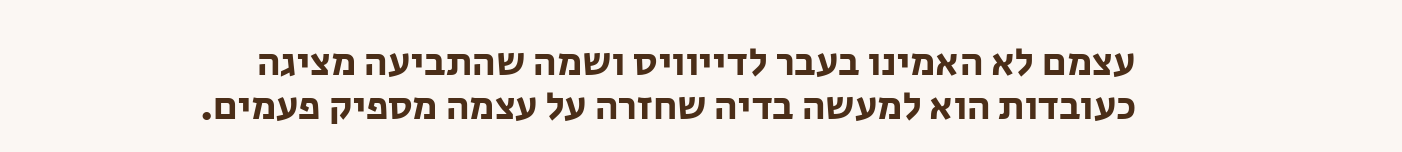עצמם לא האמינו בעבר לדייוויס ושמה שהתביעה מציגה כעובדות הוא למעשה בדיה שחזרה על עצמה מספיק פעמים.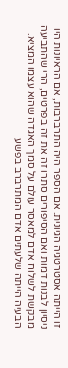זו הייתה אסטרטגיה הגיונית. אם הספר היה התרברבות, אם הראיונות היו ניסיון לבנות דמות ואם הסיפורים סתרו זה את זה בפרטים, הרי שהתביעה מבקשת לשלוח אדם למאסר עולם על סמך האגדה שהוא עצמו המציא. הבעיה הייתה שלעתים אדם המתרברב בפשע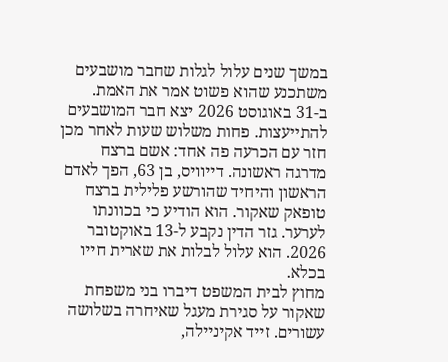במשך שנים עלול לגלות שחבר מושבעים משתכנע שהוא פשוט אמר את האמת.
ב-31 באוגוסט 2026 יצא חבר המושבעים להתייעצות. פחות משלוש שעות לאחר מכן חזר עם הכרעה פה אחד: אשם ברצח מדרגה ראשונה. דייוויס, בן 63, הפך לאדם הראשון והיחיד שהורשע פלילית ברצח טופאק שאקור. הוא הודיע כי בכוונתו לערער. גזר הדין נקבע ל-13 באוקטובר 2026. הוא עלול לבלות את שארית חייו בכלא.
מחוץ לבית המשפט דיברו בני משפחת שאקור על סגירת מעגל שאיחרה בשלושה עשורים. זייד אקיניילה,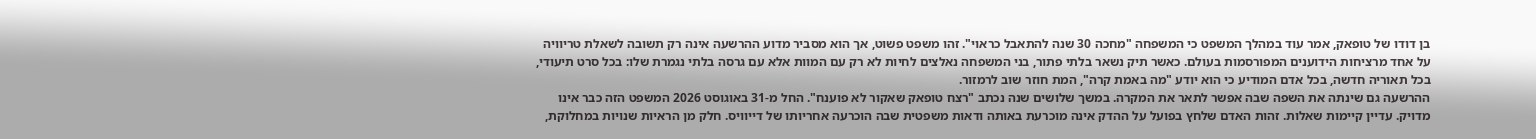בן דודו של טופאק, אמר עוד במהלך המשפט כי המשפחה "מחכה 30 שנה להתאבל כראוי". זהו משפט פשוט, אך הוא מסביר מדוע ההרשעה אינה רק תשובה לשאלת טריוויה על אחד מרציחות הידוענים המפורסמות בעולם. כאשר תיק נשאר בלתי פתור, בני המשפחה נאלצים לחיות לא רק עם המוות אלא עם גרסה בלתי נגמרת שלו: בכל סרט תיעודי, בכל תאוריה חדשה, בכל אדם המודיע כי הוא יודע "מה באמת קרה", המת חוזר שוב לרמזור.
ההרשעה גם שינתה את השפה שבה אפשר לתאר את המקרה. במשך שלושים שנה נכתב "רצח טופאק שאקור לא פוענח". החל מ-31 באוגוסט 2026 המשפט הזה כבר אינו מדויק. עדיין קיימות שאלות. זהות האדם שלחץ בפועל על ההדק אינה מוכרעת באותה ודאות משפטית שבה הוכרעה אחריותו של דייוויס. חלק מן הראיות שנויות במחלוקת,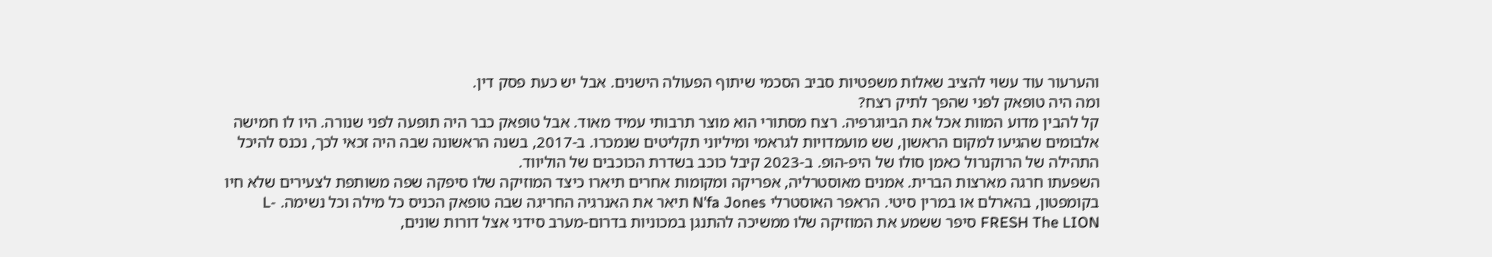והערעור עוד עשוי להציב שאלות משפטיות סביב הסכמי שיתוף הפעולה הישנים. אבל יש כעת פסק דין.
ומה היה טופאק לפני שהפך לתיק רצח?
קל להבין מדוע המוות אכל את הביוגרפיה. רצח מסתורי הוא מוצר תרבותי עמיד מאוד. אבל טופאק כבר היה תופעה לפני שנורה. היו לו חמישה אלבומים שהגיעו למקום הראשון, שש מועמדויות לגראמי ומיליוני תקליטים שנמכרו. ב-2017, בשנה הראשונה שבה היה זכאי לכך, נכנס להיכל התהילה של הרוקנרול כאמן סולו של היפ-הופ. ב-2023 קיבל כוכב בשדרת הכוכבים של הוליווד.
השפעתו חרגה מארצות הברית. אמנים מאוסטרליה, אפריקה ומקומות אחרים תיארו כיצד המוזיקה שלו סיפקה שפה משותפת לצעירים שלא חיו בקומפטון, בהארלם או במרין סיטי. הראפר האוסטרלי N'fa Jones תיאר את האנרגיה החריגה שבה טופאק הכניס כל מילה וכל נשימה. L-FRESH The LION סיפר ששמע את המוזיקה שלו ממשיכה להתנגן במכוניות בדרום-מערב סידני אצל דורות שונים,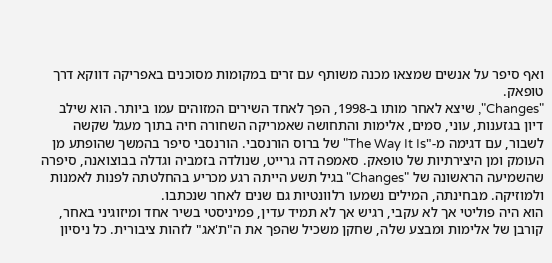ואף סיפר על אנשים שמצאו מכנה משותף עם זרים במקומות מסוכנים באפריקה דווקא דרך טופאק.
"Changes", שיצא לאחר מותו ב-1998, הפך לאחד השירים המזוהים עמו ביותר. הוא שילב דיון בגזענות, עוני, סמים, אלימות והתחושה שאמריקה השחורה חיה בתוך מעגל שקשה לשבור, עם דגימה מ-"The Way It Is" של ברוס הורנסבי. הורנסבי סיפר בהמשך שהופתע מן העומק ומן היצירתיות של טופאק. סאמפה דה גרייט, שנולדה בזמביה וגדלה בבוצואנה, סיפרה שהשמיעה הראשונה של "Changes" בגיל תשע הייתה רגע מכריע בהחלטתה לפנות לאמנות ולמוזיקה. מבחינתה, המילים נשמעו רלוונטיות גם שנים לאחר שנכתבו.
הוא היה פוליטי אך לא עקבי, רגיש אך לא תמיד עדין, פמיניסטי בשיר אחד ומיזוגיני באחר, קורבן של אלימות ומבצע שלה, שחקן משכיל שהפך את ה"ת'אג" לזהות ציבורית. כל ניסיון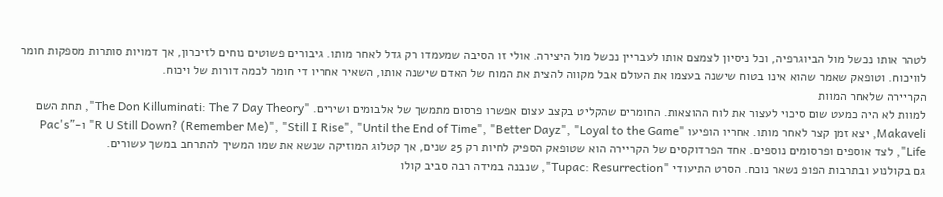לטהר אותו נכשל מול הביוגרפיה, וכל ניסיון לצמצם אותו לעבריין נכשל מול היצירה. אולי זו הסיבה שמעמדו רק גדל לאחר מותו. גיבורים פשוטים נוחים לזיכרון, אך דמויות סותרות מספקות חומר לוויכוח. וטופאק שאמר שהוא אינו בטוח שישנה בעצמו את העולם אבל מקווה להצית את המוח של האדם שישנה אותו, השאיר אחריו די חומר לכמה דורות של ויכוח.
הקריירה שלאחר המוות
למוות לא היה כמעט שום סיכוי לעצור את לוח ההוצאות. החומרים שהקליט בקצב עצום אפשרו פרסום מתמשך של אלבומים ושירים. "The Don Killuminati: The 7 Day Theory", תחת השם Makaveli, יצא זמן קצר לאחר מותו. אחריו הופיעו "R U Still Down? (Remember Me)", "Still I Rise", "Until the End of Time", "Better Dayz", "Loyal to the Game" ו-"Pac's Life", לצד אוספים ופרסומים נוספים. אחד הפרדוקסים של הקריירה הוא שטופאק הספיק לחיות רק 25 שנים, אך קטלוג המוזיקה שנשא את שמו המשיך להתרחב במשך עשורים.
גם בקולנוע ובתרבות הפופ נשאר נוכח. הסרט התיעודי "Tupac: Resurrection", שנבנה במידה רבה סביב קולו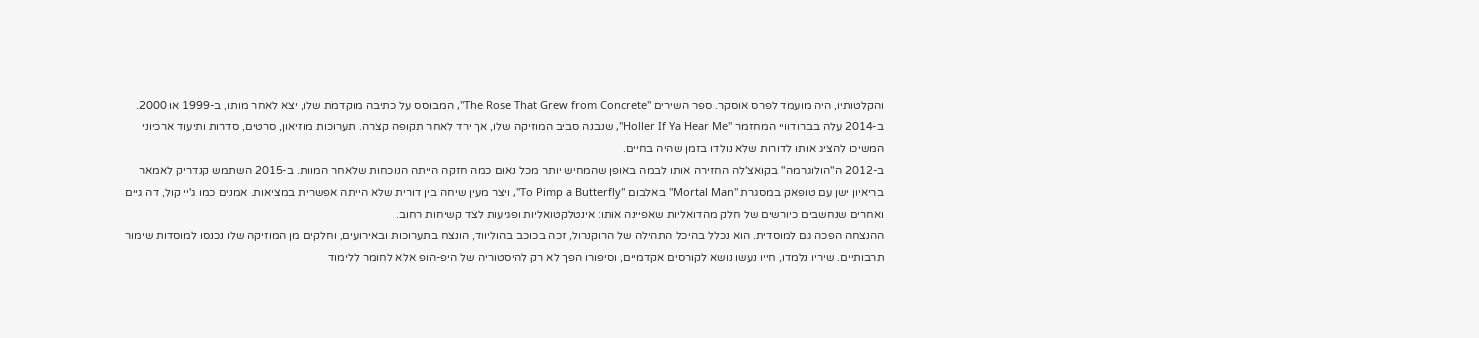והקלטותיו, היה מועמד לפרס אוסקר. ספר השירים "The Rose That Grew from Concrete", המבוסס על כתיבה מוקדמת שלו, יצא לאחר מותו, ב-1999 או 2000.
ב-2014 עלה בברודוויי המחזמר "Holler If Ya Hear Me", שנבנה סביב המוזיקה שלו, אך ירד לאחר תקופה קצרה. תערוכות מוזיאון, סרטים, סדרות ותיעוד ארכיוני המשיכו להציג אותו לדורות שלא נולדו בזמן שהיה בחיים.
ב-2012 ה"הולוגרמה" בקואצ'לה החזירה אותו לבמה באופן שהמחיש יותר מכל נאום כמה חזקה הייתה הנוכחות שלאחר המוות. ב-2015 השתמש קנדריק לאמאר בריאיון ישן עם טופאק במסגרת "Mortal Man" באלבום "To Pimp a Butterfly", ויצר מעין שיחה בין דורית שלא הייתה אפשרית במציאות. אמנים כמו ג'יי קול, דה גיים ואחרים שנחשבים כיורשים של חלק מהדואליות שאפיינה אותו: אינטלקטואליות ופגיעות לצד קשיחות רחוב.
ההנצחה הפכה גם למוסדית. הוא נכלל בהיכל התהילה של הרוקנרול, זכה בכוכב בהוליווד, הונצח בתערוכות ובאירועים, וחלקים מן המוזיקה שלו נכנסו למוסדות שימור תרבותיים. שיריו נלמדו, חייו נעשו נושא לקורסים אקדמיים, וסיפורו הפך לא רק להיסטוריה של היפ-הופ אלא לחומר ללימוד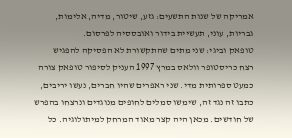אמריקה של שנות התשעים: גזע, שיטור, מדיה, אלימות, גבריות, עוני, תעשיית בידור ואובססיה לפרסום.
טופאק וביגי: שני מתים שהתקשורת לא הפסיקה להפגיש
רצח כריסטופר וולאס במרץ 1997 העניק לסיפור טופאק צורה כמעט ספרותית מדי. שני ראפרים שהיו חברים, נעשו יריבים, כתבו זה נגד זה, שימשו סמלים לחופים מנוגדים ונרצחו בהפרש של חודשים. מכאן היה קצר מאוד המרחק למיתולוגיה. כל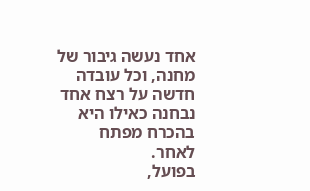אחד נעשה גיבור של מחנה, וכל עובדה חדשה על רצח אחד נבחנה כאילו היא בהכרח מפתח לאחר.
בפועל,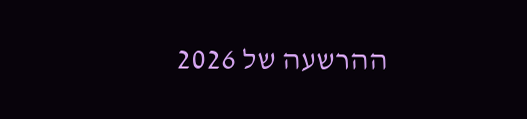ההרשעה של 2026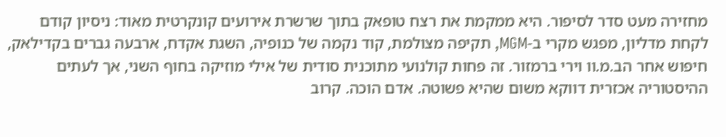מחזירה מעט סדר לסיפור. היא ממקמת את רצח טופאק בתוך שרשרת אירועים קונקרטית מאוד: ניסיון קודם לקחת מדליון, מפגש מקרי ב-MGM, תקיפה מצולמת, קוד נקמה של כנופיה, השגת אקדח, ארבעה גברים בקדילאק, חיפוש אחר הב.מ.וו וירי ברמזור. זה פחות קולנועי מתוכנית סודית של אילי מוזיקה בחוף השני, אך לעתים ההיסטוריה אכזרית דווקא משום שהיא פשוטה. אדם הוכה. קרוב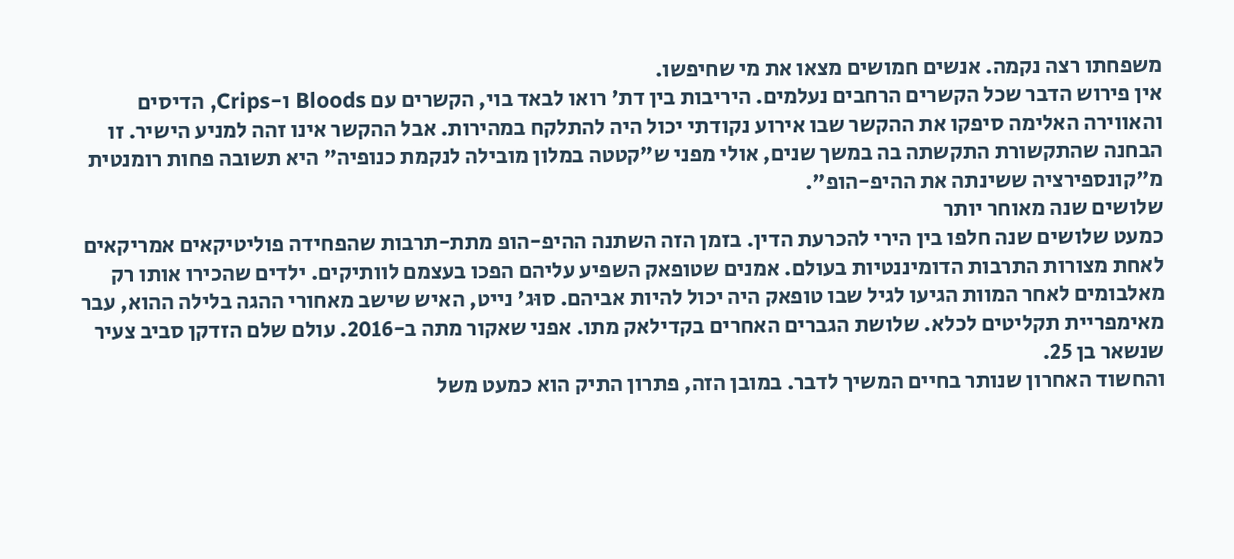משפחתו רצה נקמה. אנשים חמושים מצאו את מי שחיפשו.
אין פירוש הדבר שכל הקשרים הרחבים נעלמים. היריבות בין דת' רואו לבאד בוי, הקשרים עם Bloods ו-Crips, הדיסים והאווירה האלימה סיפקו את ההקשר שבו אירוע נקודתי יכול היה להתלקח במהירות. אבל ההקשר אינו זהה למניע הישיר. זו הבחנה שהתקשורת התקשתה בה במשך שנים, אולי מפני ש"קטטה במלון מובילה לנקמת כנופיה" היא תשובה פחות רומנטית מ"קונספירציה ששינתה את ההיפ-הופ".
שלושים שנה מאוחר יותר
כמעט שלושים שנה חלפו בין הירי להכרעת הדין. בזמן הזה השתנה ההיפ-הופ מתת-תרבות שהפחידה פוליטיקאים אמריקאים לאחת מצורות התרבות הדומיננטיות בעולם. אמנים שטופאק השפיע עליהם הפכו בעצמם לוותיקים. ילדים שהכירו אותו רק מאלבומים לאחר המוות הגיעו לגיל שבו טופאק היה יכול להיות אביהם. סוּג' נייט, האיש שישב מאחורי ההגה בלילה ההוא, עבר מאימפריית תקליטים לכלא. שלושת הגברים האחרים בקדילאק מתו. אפני שאקור מתה ב-2016. עולם שלם הזדקן סביב צעיר שנשאר בן 25.
והחשוד האחרון שנותר בחיים המשיך לדבר. במובן הזה, פתרון התיק הוא כמעט משל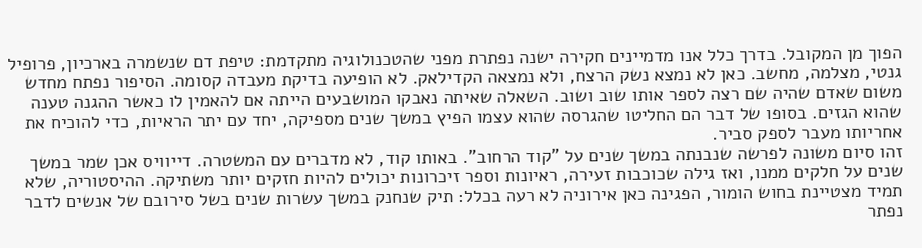הפוך מן המקובל. בדרך כלל אנו מדמיינים חקירה ישנה נפתרת מפני שהטכנולוגיה מתקדמת: טיפת דם שנשמרה בארכיון, פרופיל גנטי, מצלמה, מחשב. כאן לא נמצא נשק הרצח, ולא נמצאה הקדילאק. לא הופיעה בדיקת מעבדה קסומה. הסיפור נפתח מחדש משום שאדם שהיה שם רצה לספר אותו שוב ושוב. השאלה שאיתה נאבקו המושבעים הייתה אם להאמין לו כאשר ההגנה טענה שהוא הגזים. בסופו של דבר הם החליטו שהגרסה שהוא עצמו הפיץ במשך שנים מספיקה, יחד עם יתר הראיות, כדי להוכיח את אחריותו מעבר לספק סביר.
זהו סיום משונה לפרשה שנבנתה במשך שנים על "קוד הרחוב". באותו קוד, לא מדברים עם המשטרה. דייוויס אכן שמר במשך שנים על חלקים ממנו, ואז גילה שכוכבות זעירה, ראיונות וספר זיכרונות יכולים להיות חזקים יותר משתיקה. ההיסטוריה, שלא תמיד מצטיינת בחוש הומור, הפגינה כאן אירוניה לא רעה בכלל: תיק שנחנק במשך עשרות שנים בשל סירובם של אנשים לדבר נפתר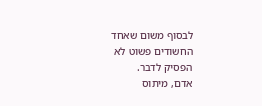לבסוף משום שאחד החשודים פשוט לא הפסיק לדבר.
אדם, מיתוס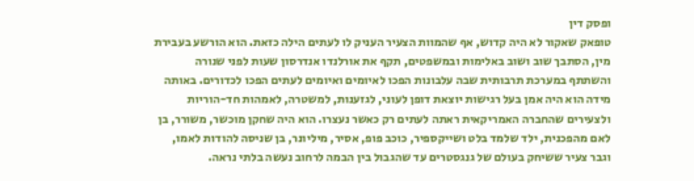ופסק דין
טופאק שאקור לא היה קדוש, אף שהמוות הצעיר העניק לו לעתים הילה כזאת. הוא הורשע בעבירת מין, הסתבך שוב ושוב באלימות ובמשפטים, תקף את אורלנדו אנדרסון שעות לפני שנורה והשתתף במערכת תרבותית שבה עלבונות הפכו לאיומים ואיומים לעתים הפכו לכדורים. באותה מידה הוא היה אמן בעל רגישות יוצאת דופן לעוני, לגזענות, למשטרה, לאמהות חד-הוריות ולצעירים שהחברה האמריקאית ראתה לעתים רק כאשר נעצרו. הוא היה שחקן מוכשר, משורר, בן לאם מהפכנית, ילד שלמד בלט ושייקספיר, כוכב פופ, אסיר, מיליונר, בן שניסה להודות לאמו, וגבר צעיר ששיחק בעולם של גנגסטרים עד שהגבול בין הבמה לרחוב נעשה בלתי נראה.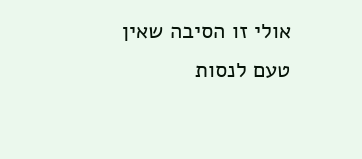אולי זו הסיבה שאין טעם לנסות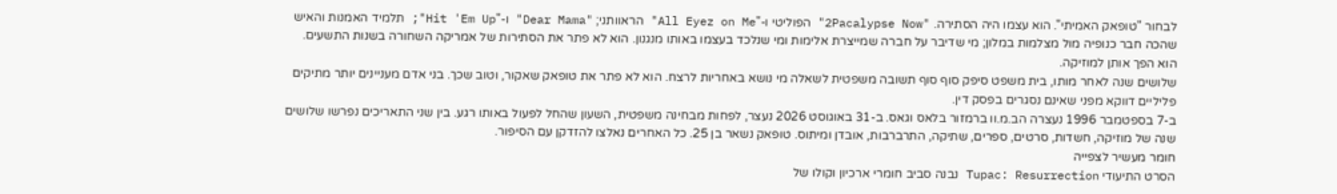לבחור "טופאק האמיתי". הוא עצמו היה הסתירה. "2Pacalypse Now" הפוליטי ו-"All Eyez on Me" הראוותני; "Dear Mama" ו-"Hit 'Em Up"; תלמיד האמנות והאיש שהכה חבר כנופיה מול מצלמות במלון; מי שדיבר על חברה שמייצרת אלימות ומי שנלכד בעצמו באותו מנגנון. הוא לא פתר את הסתירות של אמריקה השחורה בשנות התשעים. הוא הפך אותן למוזיקה.
שלושים שנה לאחר מותו, בית משפט סיפק סוף סוף תשובה משפטית לשאלה מי נושא באחריות לרצח. הוא לא פתר את טופאק שאקור, וטוב שכך. בני אדם מעניינים יותר מתיקים פליליים דווקא מפני שאינם נסגרים בפסק דין.
ב-7 בספטמבר 1996 נעצרה הב.מ.וו ברמזור בלאס וגאס. ב-31 באוגוסט 2026 נעצר, לפחות מבחינה משפטית, השעון שהחל לפעול באותו רגע. בין שני התאריכים נפרשו שלושים שנה של מוזיקה, חשדות, סרטים, ספרים, שתיקה, התרברבות, אובדן ומיתוס. טופאק נשאר בן 25. כל האחרים נאלצו להזדקן עם הסיפור.
חומר מעשיר לצפייה
הסרט התיעודי Tupac: Resurrection נבנה סביב חומרי ארכיון וקולו של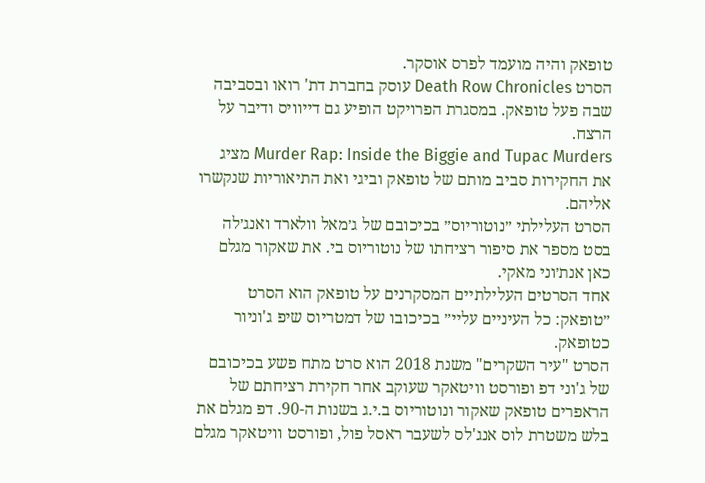טופאק והיה מועמד לפרס אוסקר.
הסרט Death Row Chronicles עוסק בחברת דת' רואו ובסביבה שבה פעל טופאק. במסגרת הפרויקט הופיע גם דייוויס ודיבר על הרצח.
Murder Rap: Inside the Biggie and Tupac Murders מציג את החקירות סביב מותם של טופאק וביגי ואת התיאוריות שנקשרו אליהם.
הסרט העלילתי ״נוטוריוס״ בכיכובם של ג׳מאל וולארד ואנג׳לה בסט מספר את סיפור רציחתו של נוטוריוס בי. את שאקור מגלם כאן אנת׳וני מאקי.
אחד הסרטים העלילתיים המסקרנים על טופאק הוא הסרט ״טופאק: כל העיניים עליי״ בכיכובו של דמטריוס שיפ ג'וניור כטופאק.
הסרט "עיר השקרים" משנת 2018 הוא סרט מתח פשע בכיכובם של ג'וני דפ ופורסט וויטאקר שעוקב אחר חקירת רציחתם של הראפרים טופאק שאקור ונוטוריוס ב.י.ג בשנות ה-90. דפ מגלם את בלש משטרת לוס אנג'לס לשעבר ראסל פול, ופורסט וויטאקר מגלם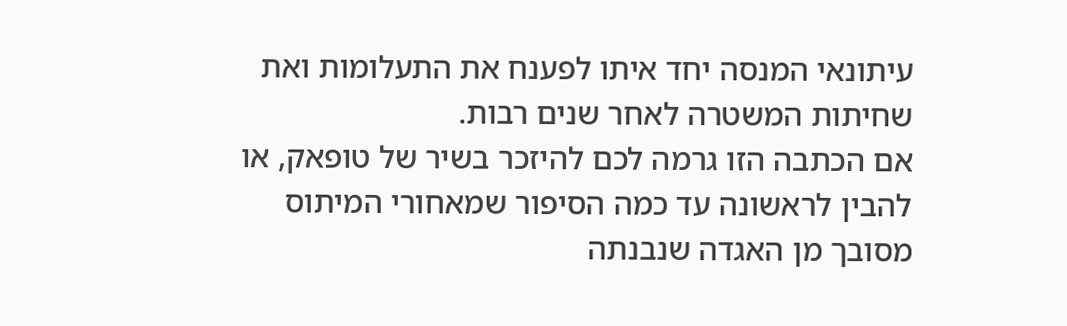עיתונאי המנסה יחד איתו לפענח את התעלומות ואת שחיתות המשטרה לאחר שנים רבות.
אם הכתבה הזו גרמה לכם להיזכר בשיר של טופאק, או להבין לראשונה עד כמה הסיפור שמאחורי המיתוס מסובך מן האגדה שנבנתה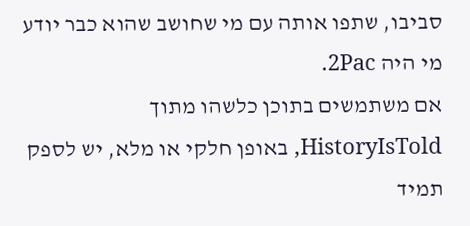סביבו, שתפו אותה עם מי שחושב שהוא כבר יודע מי היה 2Pac.
אם משתמשים בתוכן כלשהו מתוך HistoryIsTold, באופן חלקי או מלא, יש לספק תמיד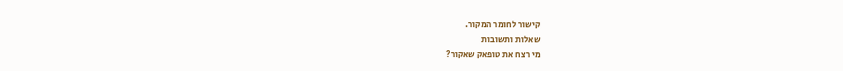קישור לחומר המקור.
שאלות ותשובות
מי רצח את טופאק שאקור?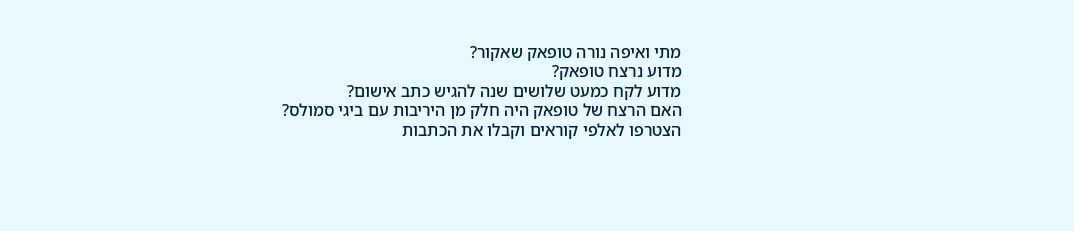מתי ואיפה נורה טופאק שאקור?
מדוע נרצח טופאק?
מדוע לקח כמעט שלושים שנה להגיש כתב אישום?
האם הרצח של טופאק היה חלק מן היריבות עם ביגי סמולס?
הצטרפו לאלפי קוראים וקבלו את הכתבות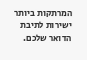המרתקות ביותר ישירות לתיבת הדואר שלכם.